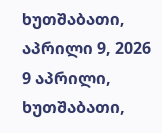ხუთშაბათი, აპრილი 9, 2026
9 აპრილი, ხუთშაბათი,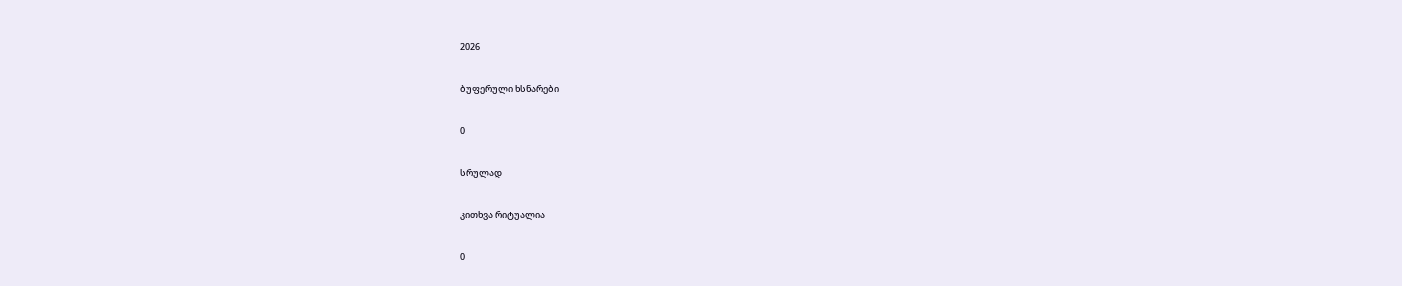2026

ბუფერული ხსნარები

0

სრულად

კითხვა რიტუალია

0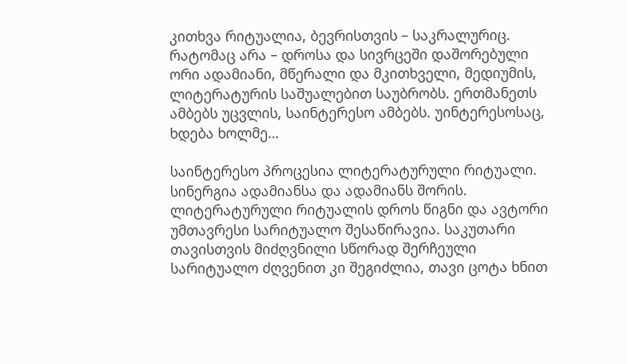კითხვა რიტუალია, ბევრისთვის – საკრალურიც. რატომაც არა – დროსა და სივრცეში დაშორებული ორი ადამიანი, მწერალი და მკითხველი, მედიუმის, ლიტერატურის საშუალებით საუბრობს. ერთმანეთს ამბებს უცვლის, საინტერესო ამბებს. უინტერესოსაც, ხდება ხოლმე…

საინტერესო პროცესია ლიტერატურული რიტუალი. სინერგია ადამიანსა და ადამიანს შორის. ლიტერატურული რიტუალის დროს წიგნი და ავტორი უმთავრესი სარიტუალო შესაწირავია. საკუთარი თავისთვის მიძღვნილი სწორად შერჩეული სარიტუალო ძღვენით კი შეგიძლია, თავი ცოტა ხნით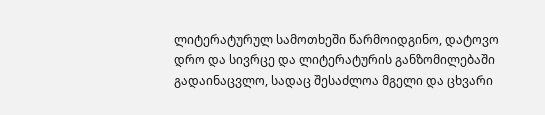ლიტერატურულ სამოთხეში წარმოიდგინო, დატოვო დრო და სივრცე და ლიტერატურის განზომილებაში გადაინაცვლო, სადაც შესაძლოა მგელი და ცხვარი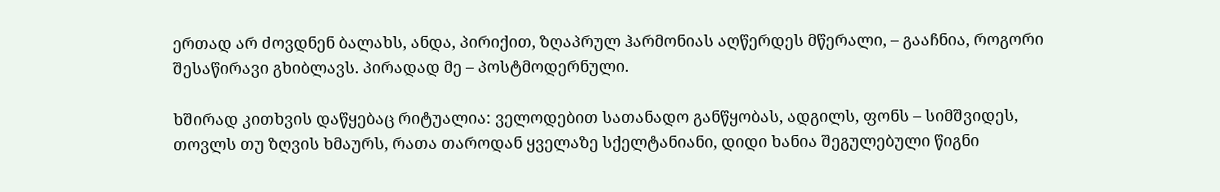ერთად არ ძოვდნენ ბალახს, ანდა, პირიქით, ზღაპრულ ჰარმონიას აღწერდეს მწერალი, – გააჩნია, როგორი შესაწირავი გხიბლავს. პირადად მე – პოსტმოდერნული.

ხშირად კითხვის დაწყებაც რიტუალია: ველოდებით სათანადო განწყობას, ადგილს, ფონს – სიმშვიდეს, თოვლს თუ ზღვის ხმაურს, რათა თაროდან ყველაზე სქელტანიანი, დიდი ხანია შეგულებული წიგნი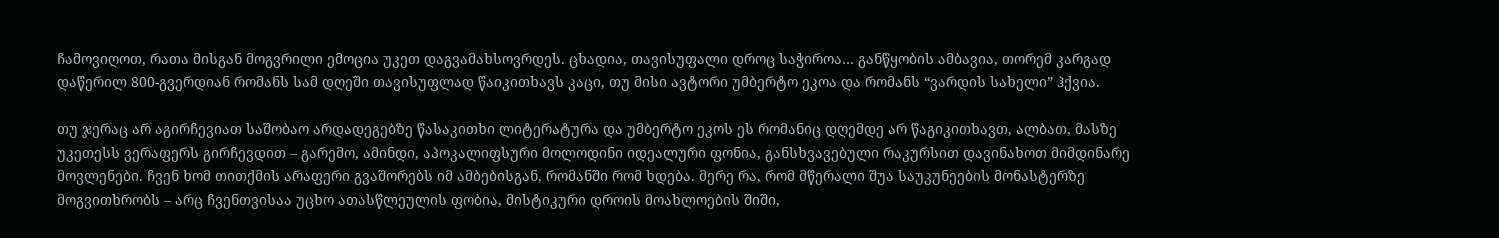ჩამოვიღოთ, რათა მისგან მოგვრილი ემოცია უკეთ დაგვამახსოვრდეს. ცხადია, თავისუფალი დროც საჭიროა… განწყობის ამბავია, თორემ კარგად დაწერილ 800-გვერდიან რომანს სამ დღეში თავისუფლად წაიკითხავს კაცი, თუ მისი ავტორი უმბერტო ეკოა და რომანს “ვარდის სახელი” ჰქვია.

თუ ჯერაც არ აგირჩევიათ საშობაო არდადეგებზე წასაკითხი ლიტერატურა და უმბერტო ეკოს ეს რომანიც დღემდე არ წაგიკითხავთ, ალბათ, მასზე უკეთესს ვერაფერს გირჩევდით – გარემო, ამინდი, აპოკალიფსური მოლოდინი იდეალური ფონია, განსხვავებული რაკურსით დავინახოთ მიმდინარე მოვლენები. ჩვენ ხომ თითქმის არაფერი გვაშორებს იმ ამბებისგან, რომანში რომ ხდება. მერე რა, რომ მწერალი შუა საუკუნეების მონასტერზე მოგვითხრობს – არც ჩვენთვისაა უცხო ათასწლეულის ფობია, მისტიკური დროის მოახლოების შიში,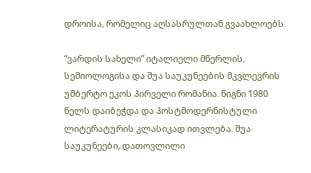დროისა, რომელიც აღსასრულთან გვაახლოებს.

“ვარდის სახელი” იტალიელი მწერლის, სემიოლოგისა და შუა საუკუნეების მკვლევრის უმბერტო ეკოს პირველი რომანია. წიგნი 1980 წელს დაიბეჭდა და პოსტმოდერნისტული ლიტერატურის კლასიკად ითვლება. შუა საუკუნეები, დათოვლილი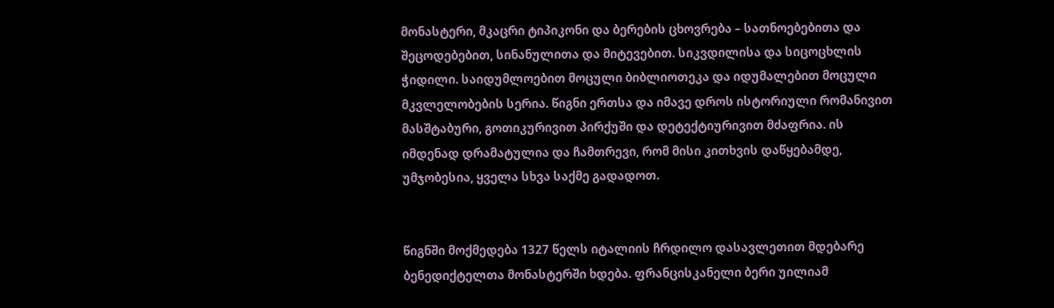მონასტერი, მკაცრი ტიპიკონი და ბერების ცხოვრება – სათნოებებითა და შეცოდებებით, სინანულითა და მიტევებით. სიკვდილისა და სიცოცხლის ჭიდილი. საიდუმლოებით მოცული ბიბლიოთეკა და იდუმალებით მოცული მკვლელობების სერია. წიგნი ერთსა და იმავე დროს ისტორიული რომანივით მასშტაბური, გოთიკურივით პირქუში და დეტექტიურივით მძაფრია. ის იმდენად დრამატულია და ჩამთრევი, რომ მისი კითხვის დაწყებამდე, უმჯობესია, ყველა სხვა საქმე გადადოთ.


წიგნში მოქმედება 1327 წელს იტალიის ჩრდილო დასავლეთით მდებარე ბენედიქტელთა მონასტერში ხდება. ფრანცისკანელი ბერი უილიამ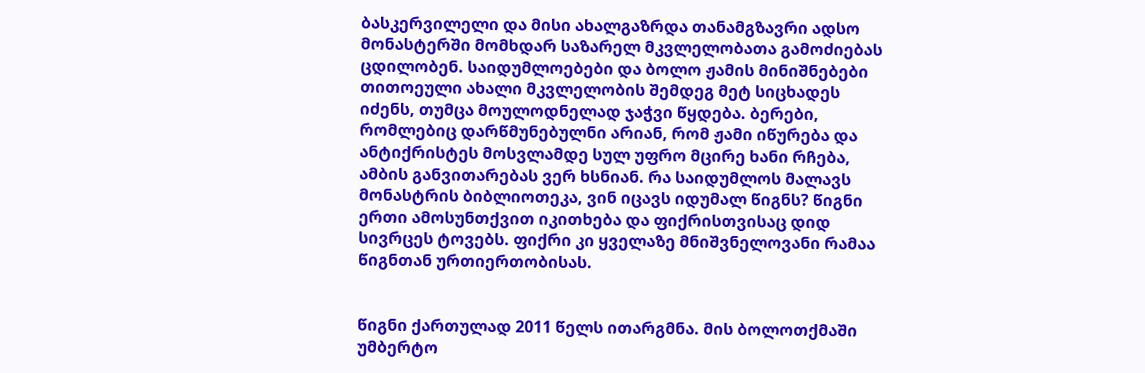ბასკერვილელი და მისი ახალგაზრდა თანამგზავრი ადსო მონასტერში მომხდარ საზარელ მკვლელობათა გამოძიებას ცდილობენ. საიდუმლოებები და ბოლო ჟამის მინიშნებები თითოეული ახალი მკვლელობის შემდეგ მეტ სიცხადეს იძენს, თუმცა მოულოდნელად ჯაჭვი წყდება. ბერები, რომლებიც დარწმუნებულნი არიან, რომ ჟამი იწურება და ანტიქრისტეს მოსვლამდე სულ უფრო მცირე ხანი რჩება, ამბის განვითარებას ვერ ხსნიან. რა საიდუმლოს მალავს მონასტრის ბიბლიოთეკა, ვინ იცავს იდუმალ წიგნს? წიგნი ერთი ამოსუნთქვით იკითხება და ფიქრისთვისაც დიდ სივრცეს ტოვებს. ფიქრი კი ყველაზე მნიშვნელოვანი რამაა წიგნთან ურთიერთობისას.


წიგნი ქართულად 2011 წელს ითარგმნა. მის ბოლოთქმაში უმბერტო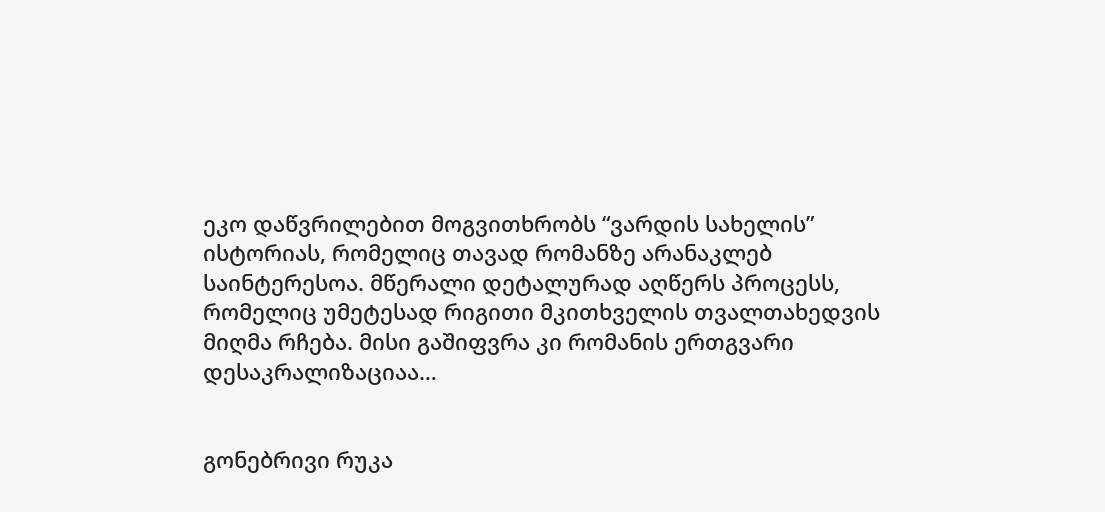ეკო დაწვრილებით მოგვითხრობს “ვარდის სახელის” ისტორიას, რომელიც თავად რომანზე არანაკლებ საინტერესოა. მწერალი დეტალურად აღწერს პროცესს, რომელიც უმეტესად რიგითი მკითხველის თვალთახედვის მიღმა რჩება. მისი გაშიფვრა კი რომანის ერთგვარი დესაკრალიზაციაა…


გონებრივი რუკა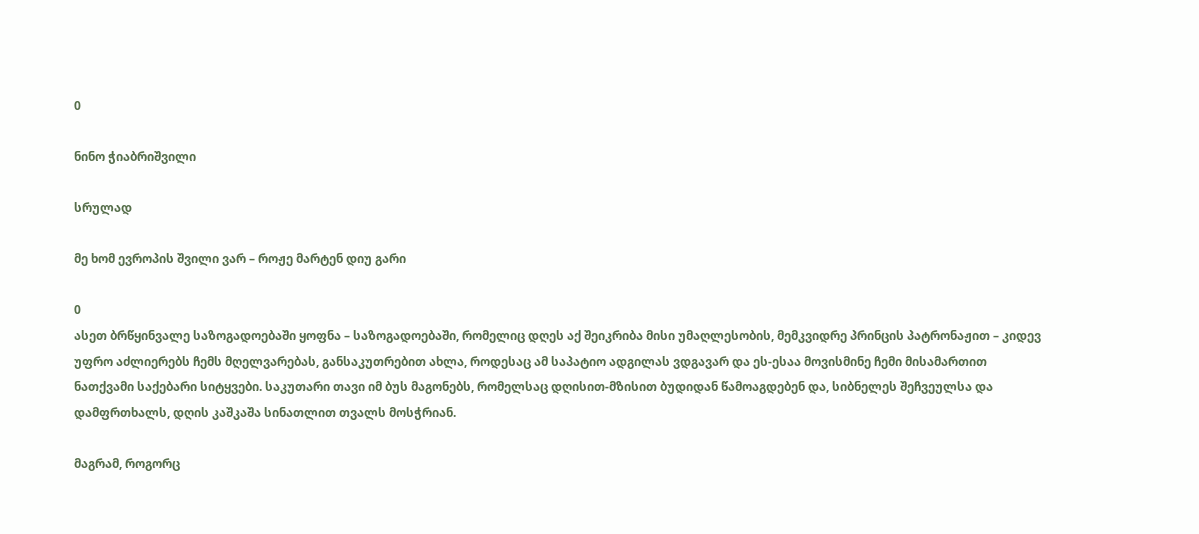0

ნინო ჭიაბრიშვილი

სრულად

მე ხომ ევროპის შვილი ვარ – როჟე მარტენ დიუ გარი

0
ასეთ ბრწყინვალე საზოგადოებაში ყოფნა – საზოგადოებაში, რომელიც დღეს აქ შეიკრიბა მისი უმაღლესობის, მემკვიდრე პრინცის პატრონაჟით – კიდევ უფრო აძლიერებს ჩემს მღელვარებას, განსაკუთრებით ახლა, როდესაც ამ საპატიო ადგილას ვდგავარ და ეს-ესაა მოვისმინე ჩემი მისამართით ნათქვამი საქებარი სიტყვები. საკუთარი თავი იმ ბუს მაგონებს, რომელსაც დღისით-მზისით ბუდიდან წამოაგდებენ და, სიბნელეს შეჩვეულსა და დამფრთხალს, დღის კაშკაშა სინათლით თვალს მოსჭრიან.

მაგრამ, როგორც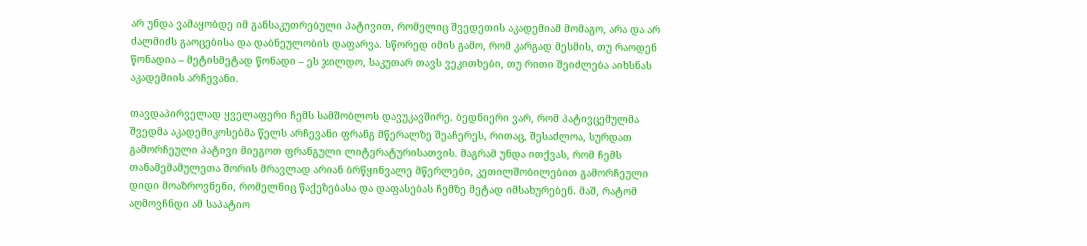არ უნდა ვამაყობდე იმ განსაკუთრებული პატივით, რომელიც შვედეთის აკადემიამ მომაგო, არა და არ ძალმიძს გაოცებისა და დაბნეულობის დაფარვა. სწორედ იმის გამო, რომ კარგად მესმის, თუ რაოდენ წონადია – მეტისმეტად წონადი – ეს ჯილდო, საკუთარ თავს ვეკითხები, თუ რითი შეიძლება აიხსნას აკადემიის არჩევანი.

თავდაპირველად ყველაფერი ჩემს სამშობლოს დავუკავშირე. ბედნიერი ვარ, რომ პატივცემულმა შვედმა აკადემიკოსებმა წელს არჩევანი ფრანგ მწერალზე შეაჩერეს, რითაც, შესაძლოა, სურდათ გამორჩეული პატივი მიეგოთ ფრანგული ლიტერატურისათვის. მაგრამ უნდა ითქვას, რომ ჩემს თანამემამულეთა შორის მრავლად არიან ბრწყინვალე მწერლები, კეთილშობილებით გამორჩეული დიდი მოაზროვნენი, რომელნიც წაქეზებასა და დაფასებას ჩემზე მეტად იმსახურებენ. მაშ, რატომ აღმოვჩნდი ამ საპატიო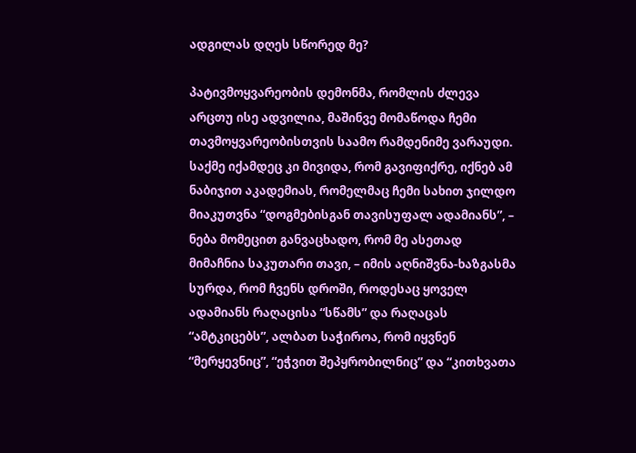ადგილას დღეს სწორედ მე?

პატივმოყვარეობის დემონმა, რომლის ძლევა არცთუ ისე ადვილია, მაშინვე მომაწოდა ჩემი თავმოყვარეობისთვის საამო რამდენიმე ვარაუდი. საქმე იქამდეც კი მივიდა, რომ გავიფიქრე, იქნებ ამ ნაბიჯით აკადემიას, რომელმაც ჩემი სახით ჯილდო მიაკუთვნა “დოგმებისგან თავისუფალ ადამიანს”, – ნება მომეცით განვაცხადო, რომ მე ასეთად მიმაჩნია საკუთარი თავი, – იმის აღნიშვნა-ხაზგასმა სურდა, რომ ჩვენს დროში, როდესაც ყოველ ადამიანს რაღაცისა “სწამს” და რაღაცას “ამტკიცებს”, ალბათ საჭიროა, რომ იყვნენ “მერყევნიც”, “ეჭვით შეპყრობილნიც” და “კითხვათა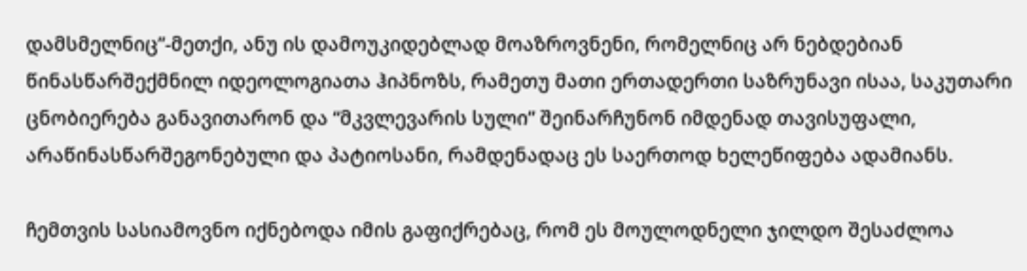დამსმელნიც”-მეთქი, ანუ ის დამოუკიდებლად მოაზროვნენი, რომელნიც არ ნებდებიან წინასწარშექმნილ იდეოლოგიათა ჰიპნოზს, რამეთუ მათი ერთადერთი საზრუნავი ისაა, საკუთარი ცნობიერება განავითარონ და “მკვლევარის სული” შეინარჩუნონ იმდენად თავისუფალი, არაწინასწარშეგონებული და პატიოსანი, რამდენადაც ეს საერთოდ ხელეწიფება ადამიანს.

ჩემთვის სასიამოვნო იქნებოდა იმის გაფიქრებაც, რომ ეს მოულოდნელი ჯილდო შესაძლოა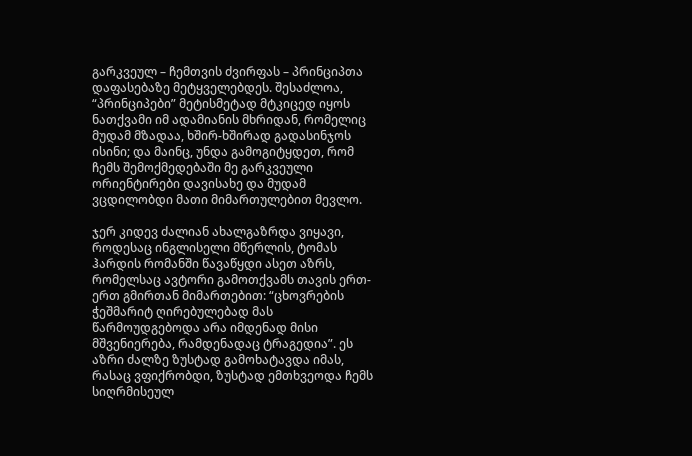გარკვეულ – ჩემთვის ძვირფას – პრინციპთა დაფასებაზე მეტყველებდეს. შესაძლოა, “პრინციპები” მეტისმეტად მტკიცედ იყოს ნათქვამი იმ ადამიანის მხრიდან, რომელიც მუდამ მზადაა, ხშირ-ხშირად გადასინჯოს ისინი; და მაინც, უნდა გამოგიტყდეთ, რომ ჩემს შემოქმედებაში მე გარკვეული ორიენტირები დავისახე და მუდამ ვცდილობდი მათი მიმართულებით მევლო.

ჯერ კიდევ ძალიან ახალგაზრდა ვიყავი, როდესაც ინგლისელი მწერლის, ტომას ჰარდის რომანში წავაწყდი ასეთ აზრს, რომელსაც ავტორი გამოთქვამს თავის ერთ-ერთ გმირთან მიმართებით: “ცხოვრების ჭეშმარიტ ღირებულებად მას წარმოუდგებოდა არა იმდენად მისი მშვენიერება, რამდენადაც ტრაგედია”. ეს აზრი ძალზე ზუსტად გამოხატავდა იმას, რასაც ვფიქრობდი, ზუსტად ემთხვეოდა ჩემს სიღრმისეულ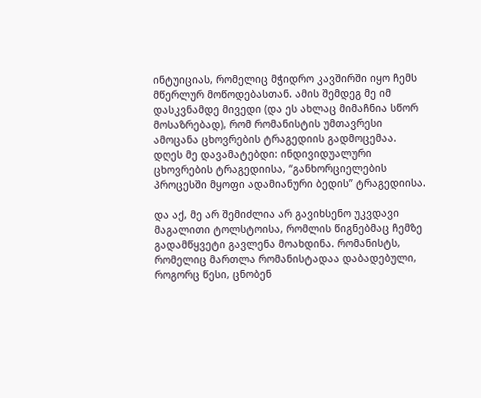ინტუიციას, რომელიც მჭიდრო კავშირში იყო ჩემს მწერლურ მოწოდებასთან. ამის შემდეგ მე იმ დასკვნამდე მივედი (და ეს ახლაც მიმაჩნია სწორ მოსაზრებად), რომ რომანისტის უმთავრესი ამოცანა ცხოვრების ტრაგედიის გადმოცემაა. დღეს მე დავამატებდი: ინდივიდუალური ცხოვრების ტრაგედიისა, “განხორციელების პროცესში მყოფი ადამიანური ბედის” ტრაგედიისა.

და აქ, მე არ შემიძლია არ გავიხსენო უკვდავი მაგალითი ტოლსტოისა, რომლის წიგნებმაც ჩემზე გადამწყვეტი გავლენა მოახდინა. რომანისტს, რომელიც მართლა რომანისტადაა დაბადებული, როგორც წესი, ცნობენ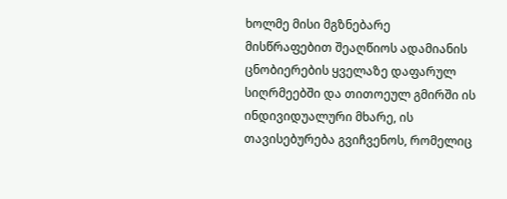ხოლმე მისი მგზნებარე მისწრაფებით შეაღწიოს ადამიანის ცნობიერების ყველაზე დაფარულ სიღრმეებში და თითოეულ გმირში ის ინდივიდუალური მხარე, ის თავისებურება გვიჩვენოს, რომელიც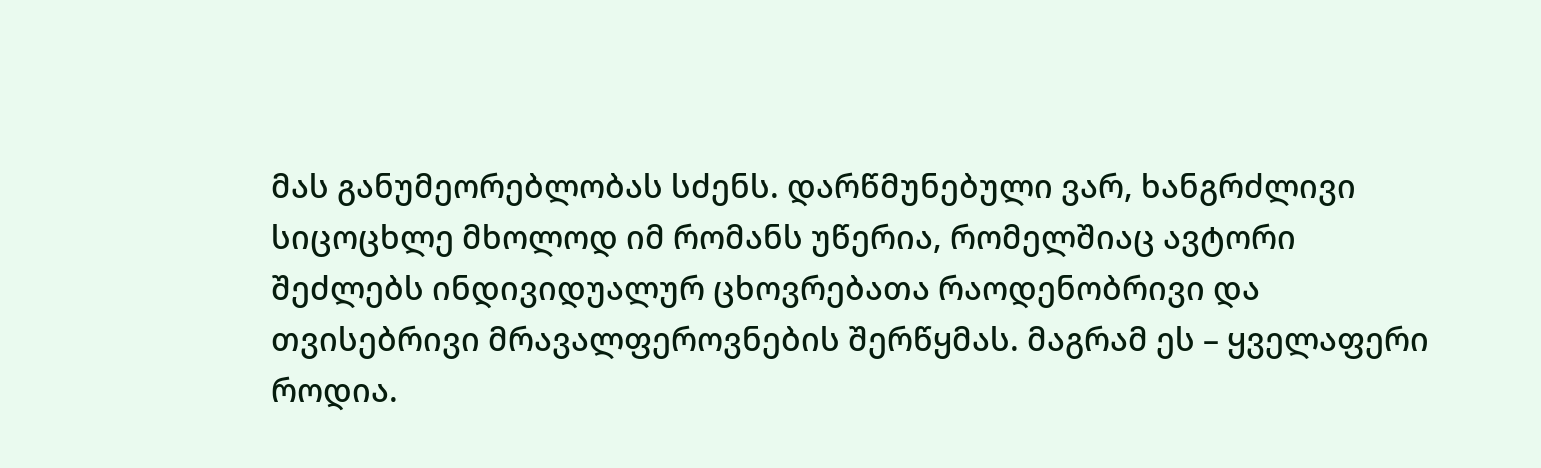მას განუმეორებლობას სძენს. დარწმუნებული ვარ, ხანგრძლივი სიცოცხლე მხოლოდ იმ რომანს უწერია, რომელშიაც ავტორი შეძლებს ინდივიდუალურ ცხოვრებათა რაოდენობრივი და თვისებრივი მრავალფეროვნების შერწყმას. მაგრამ ეს – ყველაფერი როდია.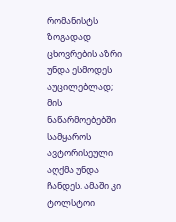რომანისტს ზოგადად ცხოვრების აზრი უნდა ესმოდეს აუცილებლად; მის ნაწარმოებებში სამყაროს ავტორისეული აღქმა უნდა ჩანდეს. ამაში კი ტოლსტოი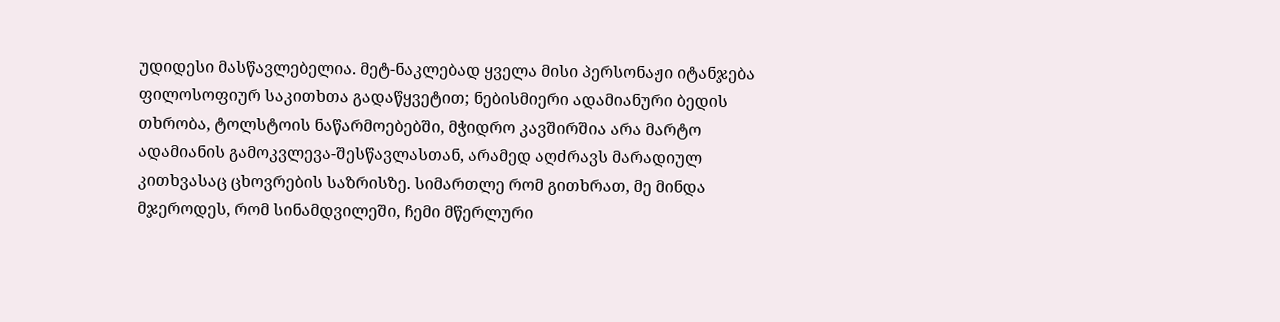უდიდესი მასწავლებელია. მეტ-ნაკლებად ყველა მისი პერსონაჟი იტანჯება ფილოსოფიურ საკითხთა გადაწყვეტით; ნებისმიერი ადამიანური ბედის თხრობა, ტოლსტოის ნაწარმოებებში, მჭიდრო კავშირშია არა მარტო ადამიანის გამოკვლევა-შესწავლასთან, არამედ აღძრავს მარადიულ კითხვასაც ცხოვრების საზრისზე. სიმართლე რომ გითხრათ, მე მინდა მჯეროდეს, რომ სინამდვილეში, ჩემი მწერლური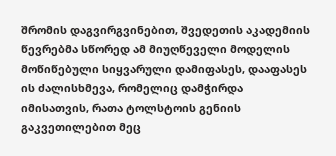შრომის დაგვირგვინებით, შვედეთის აკადემიის წევრებმა სწორედ ამ მიუღწეველი მოდელის მოწიწებული სიყვარული დამიფასეს, დააფასეს ის ძალისხმევა, რომელიც დამჭირდა იმისათვის, რათა ტოლსტოის გენიის გაკვეთილებით მეც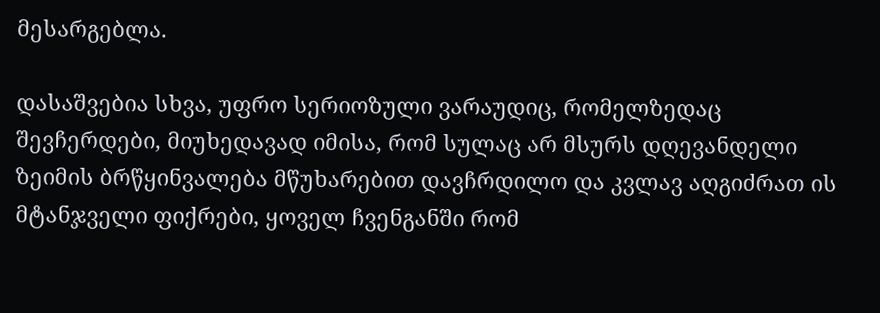მესარგებლა.

დასაშვებია სხვა, უფრო სერიოზული ვარაუდიც, რომელზედაც შევჩერდები, მიუხედავად იმისა, რომ სულაც არ მსურს დღევანდელი ზეიმის ბრწყინვალება მწუხარებით დავჩრდილო და კვლავ აღგიძრათ ის მტანჯველი ფიქრები, ყოველ ჩვენგანში რომ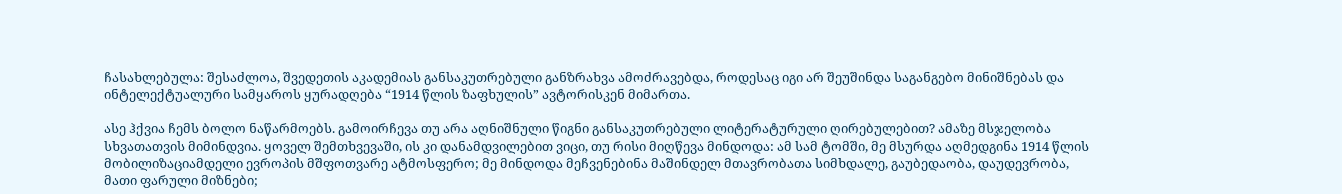ჩასახლებულა: შესაძლოა, შვედეთის აკადემიას განსაკუთრებული განზრახვა ამოძრავებდა, როდესაც იგი არ შეუშინდა საგანგებო მინიშნებას და ინტელექტუალური სამყაროს ყურადღება “1914 წლის ზაფხულის” ავტორისკენ მიმართა.

ასე ჰქვია ჩემს ბოლო ნაწარმოებს. გამოირჩევა თუ არა აღნიშნული წიგნი განსაკუთრებული ლიტერატურული ღირებულებით? ამაზე მსჯელობა სხვათათვის მიმინდვია. ყოველ შემთხვევაში, ის კი დანამდვილებით ვიცი, თუ რისი მიღწევა მინდოდა: ამ სამ ტომში, მე მსურდა აღმედგინა 1914 წლის მობილიზაციამდელი ევროპის მშფოთვარე ატმოსფერო; მე მინდოდა მეჩვენებინა მაშინდელ მთავრობათა სიმხდალე, გაუბედაობა, დაუდევრობა, მათი ფარული მიზნები;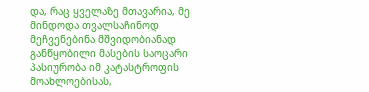და, რაც ყველაზე მთავარია, მე მინდოდა თვალსაჩინოდ მეჩვენებინა მშვიდობიანად განწყობილი მასების საოცარი პასიურობა იმ კატასტროფის მოახლოებისას,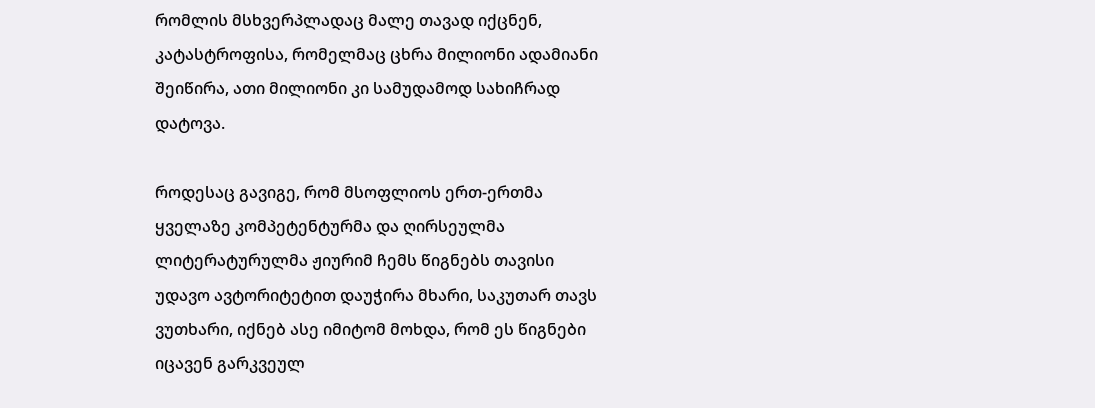რომლის მსხვერპლადაც მალე თავად იქცნენ, კატასტროფისა, რომელმაც ცხრა მილიონი ადამიანი შეიწირა, ათი მილიონი კი სამუდამოდ სახიჩრად დატოვა.

როდესაც გავიგე, რომ მსოფლიოს ერთ-ერთმა ყველაზე კომპეტენტურმა და ღირსეულმა ლიტერატურულმა ჟიურიმ ჩემს წიგნებს თავისი უდავო ავტორიტეტით დაუჭირა მხარი, საკუთარ თავს ვუთხარი, იქნებ ასე იმიტომ მოხდა, რომ ეს წიგნები იცავენ გარკვეულ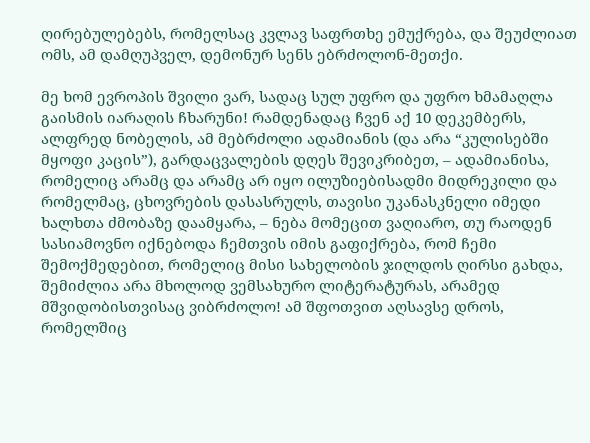ღირებულებებს, რომელსაც კვლავ საფრთხე ემუქრება, და შეუძლიათ ომს, ამ დამღუპველ, დემონურ სენს ებრძოლონ-მეთქი.

მე ხომ ევროპის შვილი ვარ, სადაც სულ უფრო და უფრო ხმამაღლა გაისმის იარაღის ჩხარუნი! რამდენადაც ჩვენ აქ 10 დეკემბერს, ალფრედ ნობელის, ამ მებრძოლი ადამიანის (და არა “კულისებში მყოფი კაცის”), გარდაცვალების დღეს შევიკრიბეთ, – ადამიანისა, რომელიც არამც და არამც არ იყო ილუზიებისადმი მიდრეკილი და რომელმაც, ცხოვრების დასასრულს, თავისი უკანასკნელი იმედი ხალხთა ძმობაზე დაამყარა, – ნება მომეცით ვაღიარო, თუ რაოდენ სასიამოვნო იქნებოდა ჩემთვის იმის გაფიქრება, რომ ჩემი შემოქმედებით, რომელიც მისი სახელობის ჯილდოს ღირსი გახდა, შემიძლია არა მხოლოდ ვემსახურო ლიტერატურას, არამედ მშვიდობისთვისაც ვიბრძოლო! ამ შფოთვით აღსავსე დროს, რომელშიც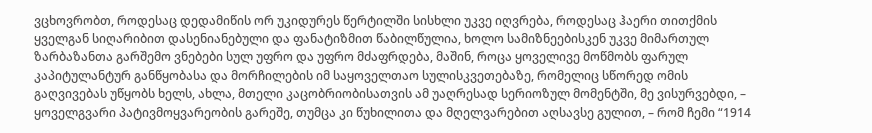ვცხოვრობთ, როდესაც დედამიწის ორ უკიდურეს წერტილში სისხლი უკვე იღვრება, როდესაც ჰაერი თითქმის ყველგან სიღარიბით დასენიანებული და ფანატიზმით წაბილწულია, ხოლო სამიზნეებისკენ უკვე მიმართულ ზარბაზანთა გარშემო ვნებები სულ უფრო და უფრო მძაფრდება, მაშინ, როცა ყოველივე მოწმობს ფარულ კაპიტულანტურ განწყობასა და მორჩილების იმ საყოველთაო სულისკვეთებაზე, რომელიც სწორედ ომის გაღვივებას უწყობს ხელს, ახლა, მთელი კაცობრიობისათვის ამ უაღრესად სერიოზულ მომენტში, მე ვისურვებდი, – ყოველგვარი პატივმოყვარეობის გარეშე, თუმცა კი წუხილითა და მღელვარებით აღსავსე გულით, – რომ ჩემი “1914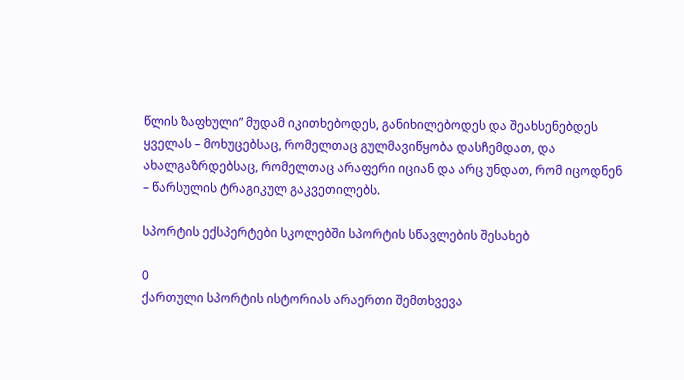წლის ზაფხული” მუდამ იკითხებოდეს, განიხილებოდეს და შეახსენებდეს ყველას – მოხუცებსაც, რომელთაც გულმავიწყობა დასჩემდათ, და ახალგაზრდებსაც, რომელთაც არაფერი იციან და არც უნდათ, რომ იცოდნენ – წარსულის ტრაგიკულ გაკვეთილებს.

სპორტის ექსპერტები სკოლებში სპორტის სწავლების შესახებ

0
ქართული სპორტის ისტორიას არაერთი შემთხვევა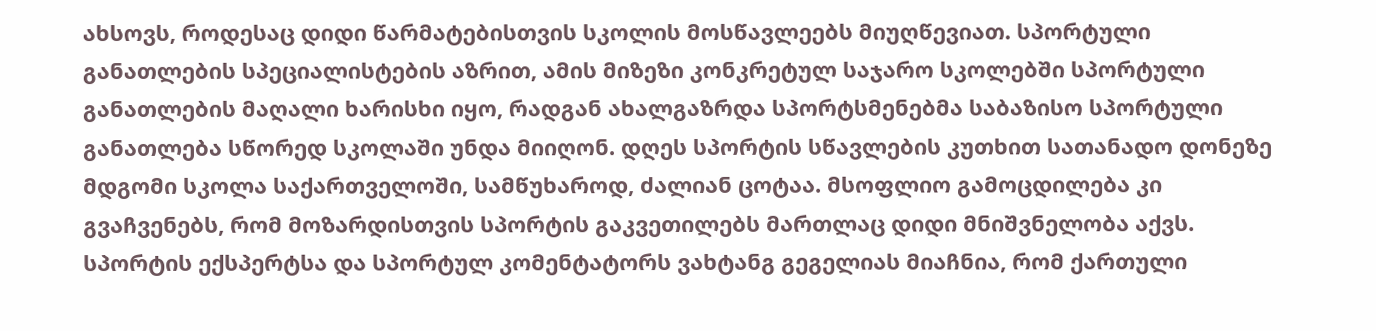ახსოვს, როდესაც დიდი წარმატებისთვის სკოლის მოსწავლეებს მიუღწევიათ. სპორტული განათლების სპეციალისტების აზრით, ამის მიზეზი კონკრეტულ საჯარო სკოლებში სპორტული განათლების მაღალი ხარისხი იყო, რადგან ახალგაზრდა სპორტსმენებმა საბაზისო სპორტული განათლება სწორედ სკოლაში უნდა მიიღონ. დღეს სპორტის სწავლების კუთხით სათანადო დონეზე მდგომი სკოლა საქართველოში, სამწუხაროდ, ძალიან ცოტაა. მსოფლიო გამოცდილება კი გვაჩვენებს, რომ მოზარდისთვის სპორტის გაკვეთილებს მართლაც დიდი მნიშვნელობა აქვს.
სპორტის ექსპერტსა და სპორტულ კომენტატორს ვახტანგ გეგელიას მიაჩნია, რომ ქართული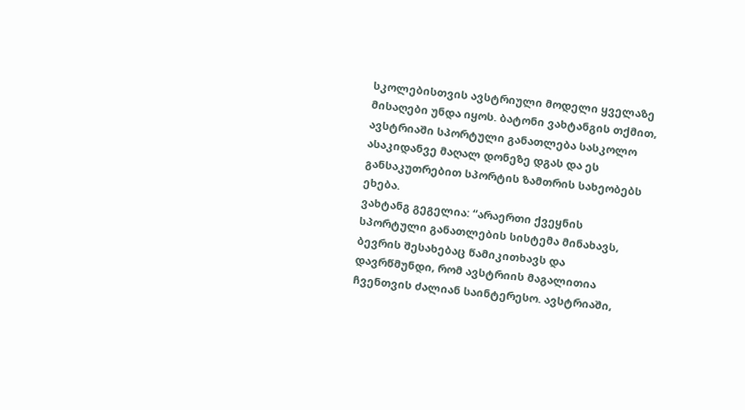სკოლებისთვის ავსტრიული მოდელი ყველაზე მისაღები უნდა იყოს. ბატონი ვახტანგის თქმით, ავსტრიაში სპორტული განათლება სასკოლო ასაკიდანვე მაღალ დონეზე დგას და ეს განსაკუთრებით სპორტის ზამთრის სახეობებს ეხება.
ვახტანგ გეგელია: “არაერთი ქვეყნის სპორტული განათლების სისტემა მინახავს, ბევრის შესახებაც წამიკითხავს და დავრწმუნდი, რომ ავსტრიის მაგალითია ჩვენთვის ძალიან საინტერესო. ავსტრიაში,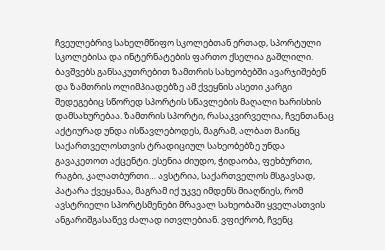ჩვეულებრივ სახელმწიფო სკოლებთან ერთად, სპორტული სკოლებისა და ინტერნატების ფართო ქსელია გაშლილი. ბავშვებს განსაკუთრებით ზამთრის სახეობებში ავარჯიშებენ და ზამთრის ოლიმპიადებზე ამ ქვეყნის ასეთი კარგი შედეგებიც სწორედ სპორტის სწავლების მაღალი ხარისხის დამსახურებაა. ზამთრის სპორტი, რასაკვირველია, ჩვენთანაც აქტიურად უნდა ისწავლებოდეს, მაგრამ, ალბათ მაინც საქართველოსთვის ტრადიციულ სახეობებზე უნდა გავაკეთოთ აქცენტი. ესენია ძიუდო, ჭიდაობა, ფეხბურთი, რაგბი, კალათბურთი… ავსტრია, საქართველოს მსგავსად, პატარა ქვეყანაა, მაგრამ იქ უკვე იმდენს მიაღწიეს, რომ ავსტრიელი სპორტსმენები მრავალ სახეობაში ყველასთვის ანგარიშგასაწევ ძალად ითვლებიან. ვფიქრობ, ჩვენც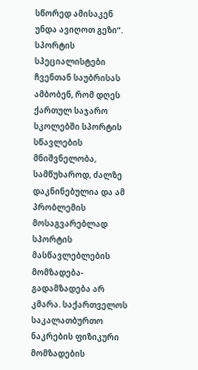სწორედ ამისაკენ უნდა ავიღოთ გეზი”.
სპორტის სპეციალისტები ჩვენთან საუბრისას ამბობენ, რომ დღეს ქართულ საჯარო სკოლებში სპორტის სწავლების მნიშვნელობა, სამწუხაროდ, ძალზე დაკნინებულია და ამ პრობლემის მოსაგვარებლად სპორტის მასწავლებლების მომზადება-გადამზადება არ კმარა. საქართველოს საკალათბურთო ნაკრების ფიზიკური მომზადების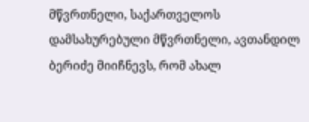მწვრთნელი, საქართველოს დამსახურებული მწვრთნელი, ავთანდილ ბერიძე მიიჩნევს, რომ ახალ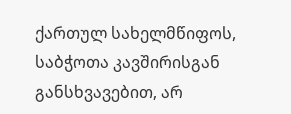ქართულ სახელმწიფოს, საბჭოთა კავშირისგან განსხვავებით, არ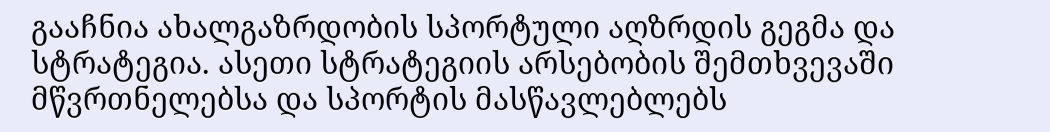გააჩნია ახალგაზრდობის სპორტული აღზრდის გეგმა და სტრატეგია. ასეთი სტრატეგიის არსებობის შემთხვევაში მწვრთნელებსა და სპორტის მასწავლებლებს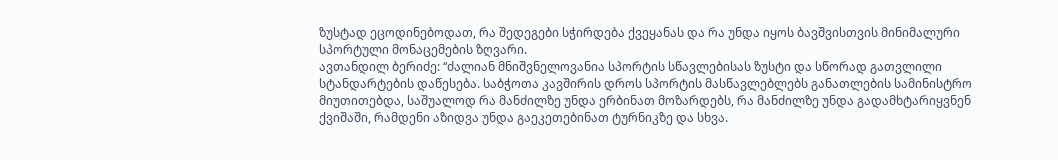ზუსტად ეცოდინებოდათ, რა შედეგები სჭირდება ქვეყანას და რა უნდა იყოს ბავშვისთვის მინიმალური სპორტული მონაცემების ზღვარი.
ავთანდილ ბერიძე: “ძალიან მნიშვნელოვანია სპორტის სწავლებისას ზუსტი და სწორად გათვლილი სტანდარტების დაწესება. საბჭოთა კავშირის დროს სპორტის მასწავლებლებს განათლების სამინისტრო მიუთითებდა, საშუალოდ რა მანძილზე უნდა ერბინათ მოზარდებს, რა მანძილზე უნდა გადამხტარიყვნენ ქვიშაში, რამდენი აზიდვა უნდა გაეკეთებინათ ტურნიკზე და სხვა.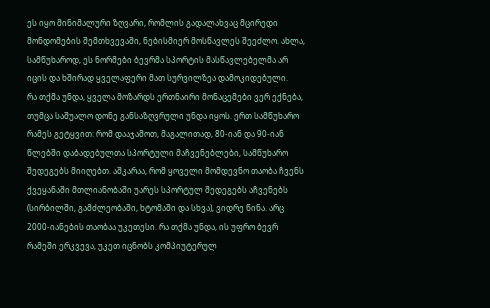ეს იყო მინიმალური ზღვარი, რომლის გადალახვაც მცირედი მონდომების შემთხვევაში, ნებისმიერ მოსწავლეს შეეძლო. ახლა, სამწუხაროდ, ეს ნორმები ბევრმა სპორტის მასწავლებელმა არ იცის და ხშირად ყველაფერი მათ სურვილზეა დამოკიდებული.
რა თქმა უნდა, ყველა მოზარდს ერთნაირი მონაცემები ვერ ექნება, თუმცა საშუალო დონე განსაზღვრული უნდა იყოს. ერთ სამწუხარო რამეს გეტყვით: რომ დააჯამოთ, მაგალითად, 80-იან და 90-იან წლებში დაბადებულთა სპორტული მაჩვენებლები, სამწუხარო შედეგებს მიიღებთ. აშკარაა, რომ ყოველი მომდევნო თაობა ჩვენს ქვეყანაში მთლიანობაში უარეს სპორტულ შედეგებს აჩვენებს (სირბილში, გამძლეობაში, ხტომაში და სხვა), ვიდრე წინა. არც 2000-იანების თაობაა უკეთესი. რა თქმა უნდა, ის უფრო ბევრ რამეში ერკვევა, უკეთ იცნობს კომპიუტერულ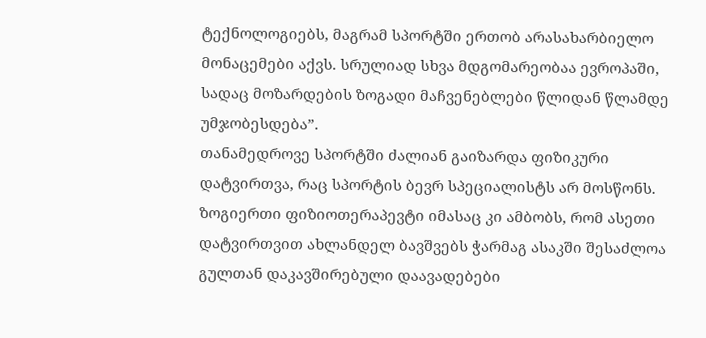ტექნოლოგიებს, მაგრამ სპორტში ერთობ არასახარბიელო მონაცემები აქვს. სრულიად სხვა მდგომარეობაა ევროპაში, სადაც მოზარდების ზოგადი მაჩვენებლები წლიდან წლამდე უმჯობესდება”.
თანამედროვე სპორტში ძალიან გაიზარდა ფიზიკური დატვირთვა, რაც სპორტის ბევრ სპეციალისტს არ მოსწონს. ზოგიერთი ფიზიოთერაპევტი იმასაც კი ამბობს, რომ ასეთი დატვირთვით ახლანდელ ბავშვებს ჭარმაგ ასაკში შესაძლოა გულთან დაკავშირებული დაავადებები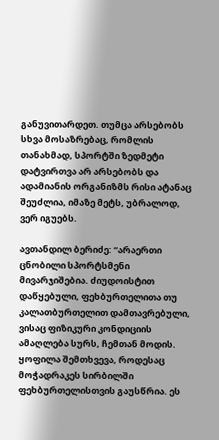განუვითარდეთ. თუმცა არსებობს სხვა მოსაზრებაც, რომლის თანახმად, სპორტში ზედმეტი დატვირთვა არ არსებობს და ადამიანის ორგანიზმს რისი ატანაც შეუძლია, იმაზე მეტს, უბრალოდ, ვერ იგუებს.

ავთანდილ ბერიძე: “არაერთი ცნობილი სპორტსმენი მივარჯიშებია. ძიუდოისტით დაწყებული, ფეხბურთელითა თუ კალათბურთელით დამთავრებული, ვისაც ფიზიკური კონდიციის ამაღლება სურს, ჩემთან მოდის. ყოფილა შემთხვევა, როდესაც მოჭადრაკეს სირბილში ფეხბურთელისთვის გაუსწრია. ეს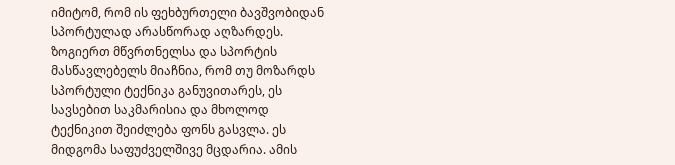იმიტომ, რომ ის ფეხბურთელი ბავშვობიდან სპორტულად არასწორად აღზარდეს. ზოგიერთ მწვრთნელსა და სპორტის მასწავლებელს მიაჩნია, რომ თუ მოზარდს სპორტული ტექნიკა განუვითარეს, ეს სავსებით საკმარისია და მხოლოდ ტექნიკით შეიძლება ფონს გასვლა. ეს მიდგომა საფუძველშივე მცდარია. ამის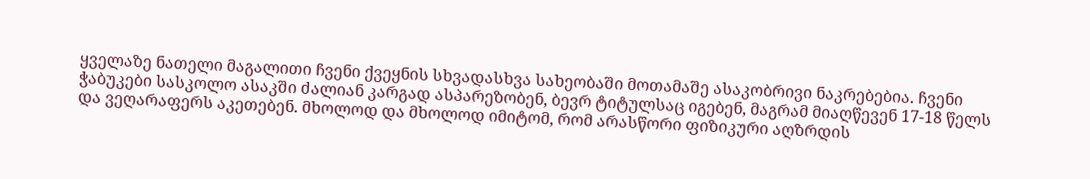ყველაზე ნათელი მაგალითი ჩვენი ქვეყნის სხვადასხვა სახეობაში მოთამაშე ასაკობრივი ნაკრებებია. ჩვენი ჭაბუკები სასკოლო ასაკში ძალიან კარგად ასპარეზობენ, ბევრ ტიტულსაც იგებენ, მაგრამ მიაღწევენ 17-18 წელს და ვეღარაფერს აკეთებენ. მხოლოდ და მხოლოდ იმიტომ, რომ არასწორი ფიზიკური აღზრდის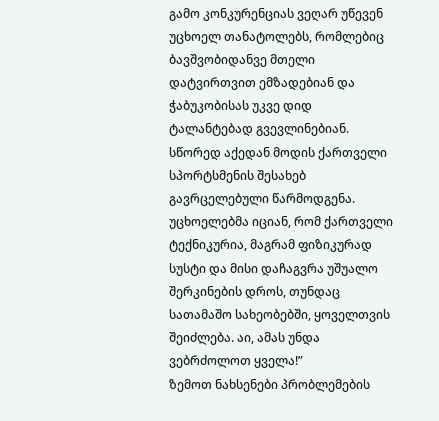გამო კონკურენციას ვეღარ უწევენ უცხოელ თანატოლებს, რომლებიც ბავშვობიდანვე მთელი დატვირთვით ემზადებიან და ჭაბუკობისას უკვე დიდ ტალანტებად გვევლინებიან. სწორედ აქედან მოდის ქართველი სპორტსმენის შესახებ გავრცელებული წარმოდგენა. უცხოელებმა იციან, რომ ქართველი ტექნიკურია, მაგრამ ფიზიკურად სუსტი და მისი დაჩაგვრა უშუალო შერკინების დროს, თუნდაც სათამაშო სახეობებში, ყოველთვის შეიძლება. აი, ამას უნდა ვებრძოლოთ ყველა!”
ზემოთ ნახსენები პრობლემების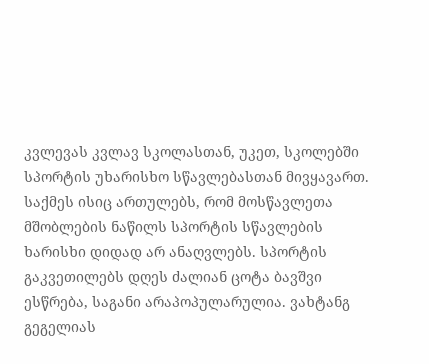კვლევას კვლავ სკოლასთან, უკეთ, სკოლებში სპორტის უხარისხო სწავლებასთან მივყავართ. საქმეს ისიც ართულებს, რომ მოსწავლეთა მშობლების ნაწილს სპორტის სწავლების ხარისხი დიდად არ ანაღვლებს. სპორტის გაკვეთილებს დღეს ძალიან ცოტა ბავშვი ესწრება, საგანი არაპოპულარულია. ვახტანგ გეგელიას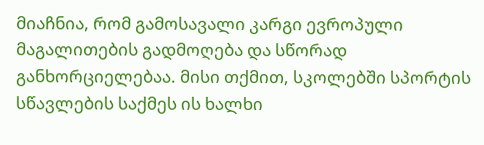მიაჩნია, რომ გამოსავალი კარგი ევროპული მაგალითების გადმოღება და სწორად განხორციელებაა. მისი თქმით, სკოლებში სპორტის სწავლების საქმეს ის ხალხი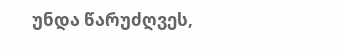უნდა წარუძღვეს,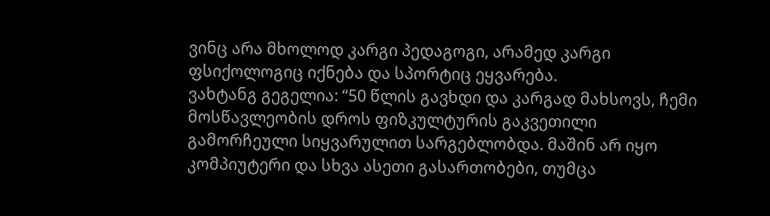ვინც არა მხოლოდ კარგი პედაგოგი, არამედ კარგი ფსიქოლოგიც იქნება და სპორტიც ეყვარება.
ვახტანგ გეგელია: “50 წლის გავხდი და კარგად მახსოვს, ჩემი მოსწავლეობის დროს ფიზკულტურის გაკვეთილი გამორჩეული სიყვარულით სარგებლობდა. მაშინ არ იყო კომპიუტერი და სხვა ასეთი გასართობები, თუმცა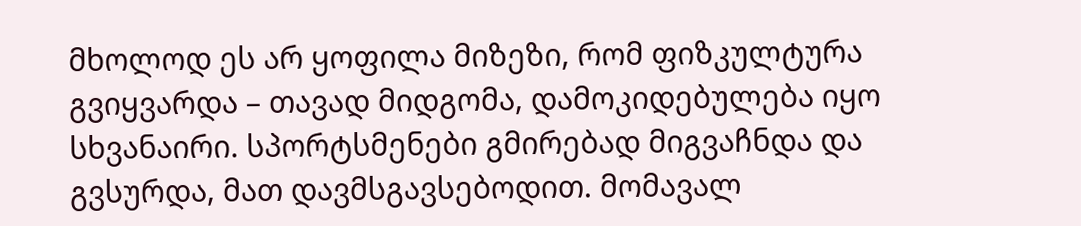მხოლოდ ეს არ ყოფილა მიზეზი, რომ ფიზკულტურა გვიყვარდა – თავად მიდგომა, დამოკიდებულება იყო სხვანაირი. სპორტსმენები გმირებად მიგვაჩნდა და გვსურდა, მათ დავმსგავსებოდით. მომავალ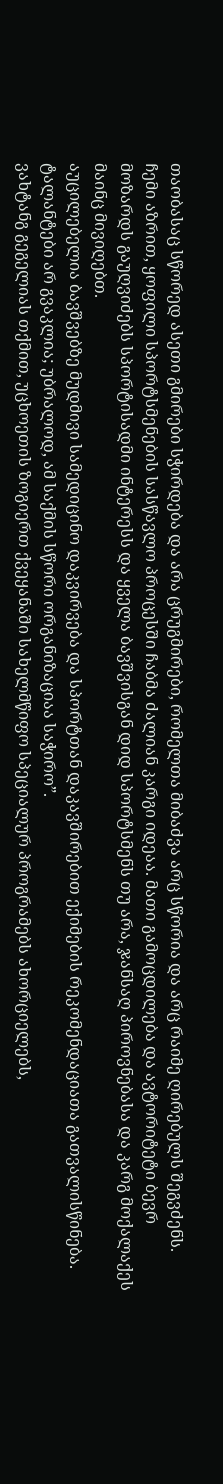თაობასაც სწორედ ასეთი გმირები სჭირდება და არა ცრუგმირები, რომელთა მიბაძვა არც სწორია და არც რაიმე ღირებულს შეგვძენს.
ჩემი აზრით, ყოფილი სპორტსმენების სასწავლო პროცესში ჩაბმა ძალიან კარგი იდეაა. მათი გამოცდილება და ავტორიტეტი ბევრ მოზარდს გაუღვიძებს სპორტისადმი ინტერესს და ყველა ბავშვისგან დიდ სპორტსმენს თუ არა, ჯანსაღ პიროვნებასა და კარგ მოქალაქეს მაინც მივიღებთ.
აუცილებელია ბავშვებზე მუდმივი სამედიცინო დაკვირვება და სპორტთან დაკავშირებით ექიმების რეკომენდაციათა გათვალისწინება. ტალანტები არ გვაკლია; უბრალოდ, ამ საქმის სწორი ორგანიზაციაა საჭირო”.
ვახტანგ გეგელიას თქმით, უცხოეთის ზოგიერთ ქვეყანაში სახელმწიფო სპეციალურ პროგრამებს ახორციელებს,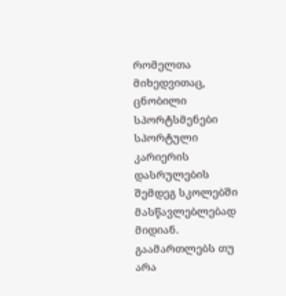რომელთა მიხედვითაც, ცნობილი სპორტსმენები სპორტული კარიერის დასრულების შემდეგ სკოლებში მასწავლებლებად მიდიან. გაამართლებს თუ არა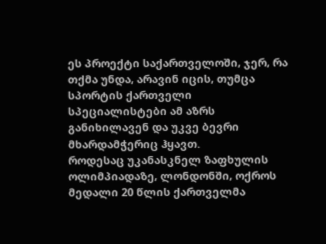ეს პროექტი საქართველოში, ჯერ, რა თქმა უნდა, არავინ იცის, თუმცა სპორტის ქართველი სპეციალისტები ამ აზრს განიხილავენ და უკვე ბევრი მხარდამჭერიც ჰყავთ.
როდესაც უკანასკნელ ზაფხულის ოლიმპიადაზე, ლონდონში, ოქროს მედალი 20 წლის ქართველმა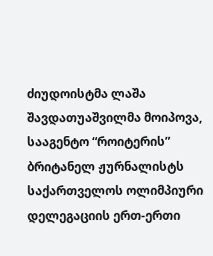ძიუდოისტმა ლაშა შავდათუაშვილმა მოიპოვა, სააგენტო “როიტერის” ბრიტანელ ჟურნალისტს საქართველოს ოლიმპიური დელეგაციის ერთ-ერთი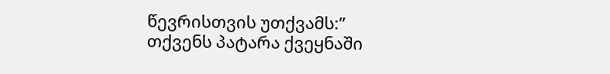წევრისთვის უთქვამს:” თქვენს პატარა ქვეყნაში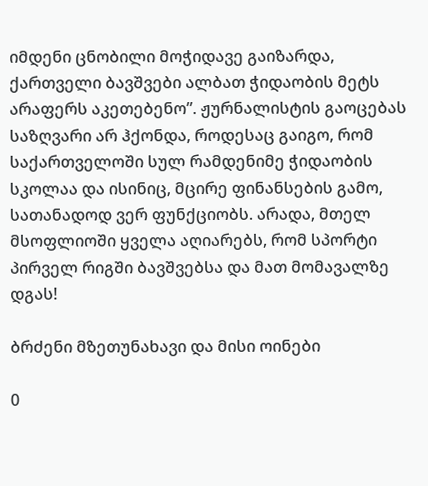იმდენი ცნობილი მოჭიდავე გაიზარდა, ქართველი ბავშვები ალბათ ჭიდაობის მეტს არაფერს აკეთებენო”. ჟურნალისტის გაოცებას საზღვარი არ ჰქონდა, როდესაც გაიგო, რომ საქართველოში სულ რამდენიმე ჭიდაობის სკოლაა და ისინიც, მცირე ფინანსების გამო, სათანადოდ ვერ ფუნქციობს. არადა, მთელ მსოფლიოში ყველა აღიარებს, რომ სპორტი პირველ რიგში ბავშვებსა და მათ მომავალზე დგას!

ბრძენი მზეთუნახავი და მისი ოინები

0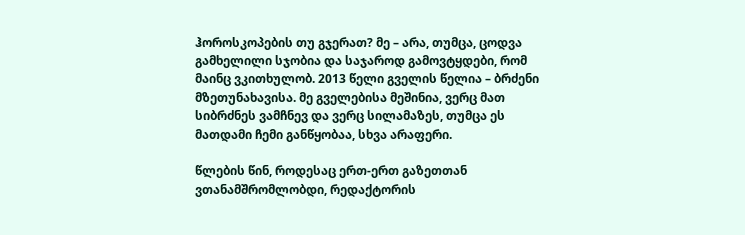ჰოროსკოპების თუ გჯერათ? მე – არა, თუმცა, ცოდვა გამხელილი სჯობია და საჯაროდ გამოვტყდები, რომ მაინც ვკითხულობ. 2013 წელი გველის წელია – ბრძენი მზეთუნახავისა. მე გველებისა მეშინია, ვერც მათ სიბრძნეს ვამჩნევ და ვერც სილამაზეს, თუმცა ეს მათდამი ჩემი განწყობაა, სხვა არაფერი.

წლების წინ, როდესაც ერთ-ერთ გაზეთთან ვთანამშრომლობდი, რედაქტორის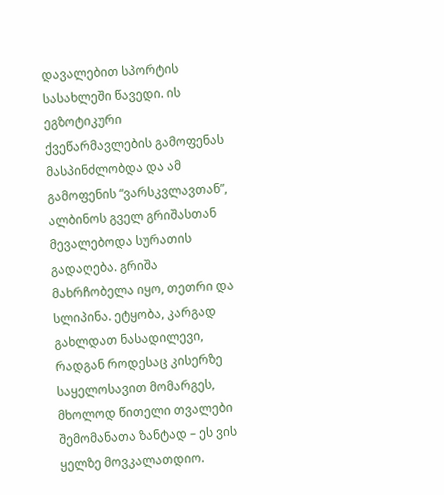დავალებით სპორტის სასახლეში წავედი. ის ეგზოტიკური ქვეწარმავლების გამოფენას მასპინძლობდა და ამ გამოფენის “ვარსკვლავთან”, ალბინოს გველ გრიშასთან მევალებოდა სურათის გადაღება. გრიშა მახრჩობელა იყო, თეთრი და სლიპინა. ეტყობა, კარგად გახლდათ ნასადილევი, რადგან როდესაც კისერზე საყელოსავით მომარგეს, მხოლოდ წითელი თვალები შემომანათა ზანტად – ეს ვის ყელზე მოვკალათდიო.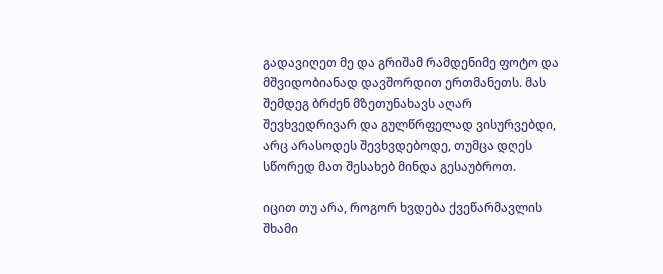გადავიღეთ მე და გრიშამ რამდენიმე ფოტო და მშვიდობიანად დავშორდით ერთმანეთს. მას შემდეგ ბრძენ მზეთუნახავს აღარ შევხვედრივარ და გულწრფელად ვისურვებდი, არც არასოდეს შევხვდებოდე, თუმცა დღეს სწორედ მათ შესახებ მინდა გესაუბროთ.

იცით თუ არა, როგორ ხვდება ქვეწარმავლის შხამი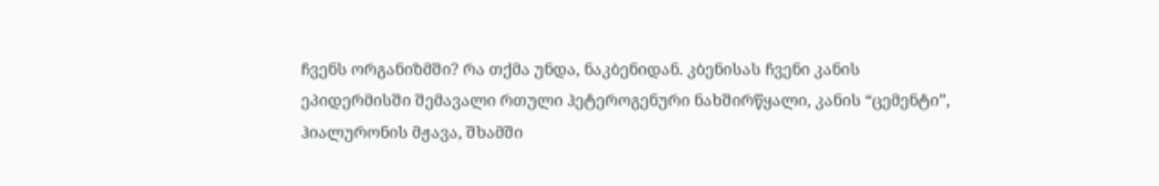ჩვენს ორგანიზმში? რა თქმა უნდა, ნაკბენიდან. კბენისას ჩვენი კანის ეპიდერმისში შემავალი რთული ჰეტეროგენური ნახშირწყალი, კანის “ცემენტი”, ჰიალურონის მჟავა, შხამში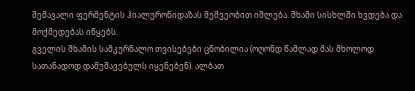შემავალი ფერმენტის ჰიალურონიდაზას მეშვეობით იშლება. შხამი სისხლში ხვდება და მოქმედებას იწყებს.
გველის შხამის სამკურნალო თვისებები ცნობილია (ოღონდ წამლად მას მხოლოდ სათანადოდ დამუშავებულს იყენებენ). ალბათ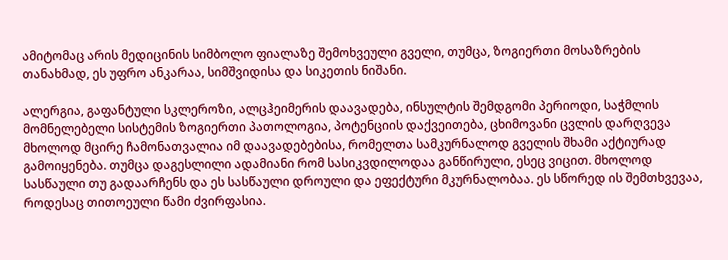ამიტომაც არის მედიცინის სიმბოლო ფიალაზე შემოხვეული გველი, თუმცა, ზოგიერთი მოსაზრების თანახმად, ეს უფრო ანკარაა, სიმშვიდისა და სიკეთის ნიშანი.

ალერგია, გაფანტული სკლეროზი, ალცჰეიმერის დაავადება, ინსულტის შემდგომი პერიოდი, საჭმლის მომნელებელი სისტემის ზოგიერთი პათოლოგია, პოტენციის დაქვეითება, ცხიმოვანი ცვლის დარღვევა მხოლოდ მცირე ჩამონათვალია იმ დაავადებებისა, რომელთა სამკურნალოდ გველის შხამი აქტიურად გამოიყენება. თუმცა დაგესლილი ადამიანი რომ სასიკვდილოდაა განწირული, ესეც ვიცით. მხოლოდ სასწაული თუ გადაარჩენს და ეს სასწაული დროული და ეფექტური მკურნალობაა. ეს სწორედ ის შემთხვევაა, როდესაც თითოეული წამი ძვირფასია.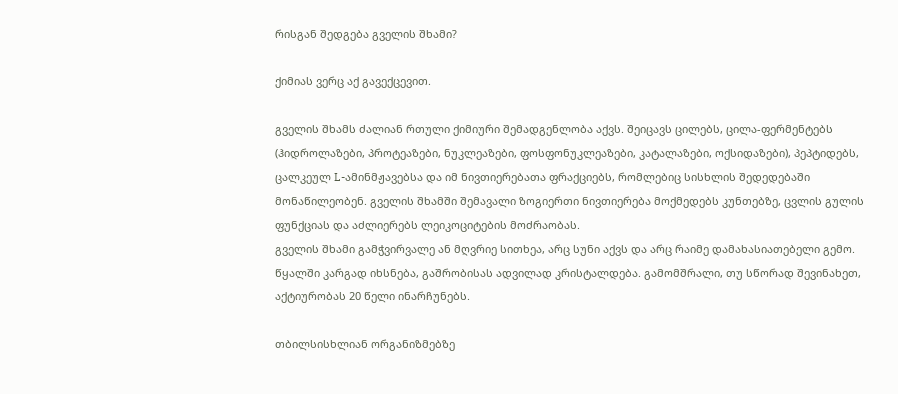რისგან შედგება გველის შხამი?

ქიმიას ვერც აქ გავექცევით.

გველის შხამს ძალიან რთული ქიმიური შემადგენლობა აქვს. შეიცავს ცილებს, ცილა-ფერმენტებს (ჰიდროლაზები, პროტეაზები, ნუკლეაზები, ფოსფონუკლეაზები, კატალაზები, ოქსიდაზები), პეპტიდებს, ცალკეულ L-ამინმჟავებსა და იმ ნივთიერებათა ფრაქციებს, რომლებიც სისხლის შედედებაში მონაწილეობენ. გველის შხამში შემავალი ზოგიერთი ნივთიერება მოქმედებს კუნთებზე, ცვლის გულის ფუნქციას და აძლიერებს ლეიკოციტების მოძრაობას.
გველის შხამი გამჭვირვალე ან მღვრიე სითხეა, არც სუნი აქვს და არც რაიმე დამახასიათებელი გემო. წყალში კარგად იხსნება, გაშრობისას ადვილად კრისტალდება. გამომშრალი, თუ სწორად შევინახეთ, აქტიურობას 20 წელი ინარჩუნებს.

თბილსისხლიან ორგანიზმებზე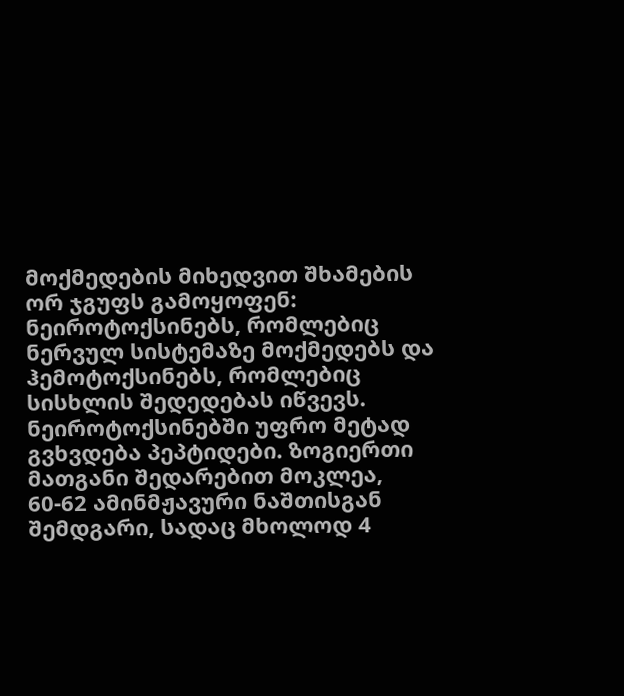მოქმედების მიხედვით შხამების ორ ჯგუფს გამოყოფენ: ნეიროტოქსინებს, რომლებიც ნერვულ სისტემაზე მოქმედებს და ჰემოტოქსინებს, რომლებიც სისხლის შედედებას იწვევს. ნეიროტოქსინებში უფრო მეტად გვხვდება პეპტიდები. ზოგიერთი მათგანი შედარებით მოკლეა, 60-62 ამინმჟავური ნაშთისგან შემდგარი, სადაც მხოლოდ 4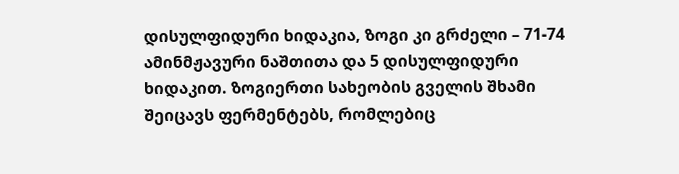დისულფიდური ხიდაკია, ზოგი კი გრძელი – 71-74 ამინმჟავური ნაშთითა და 5 დისულფიდური ხიდაკით. ზოგიერთი სახეობის გველის შხამი შეიცავს ფერმენტებს, რომლებიც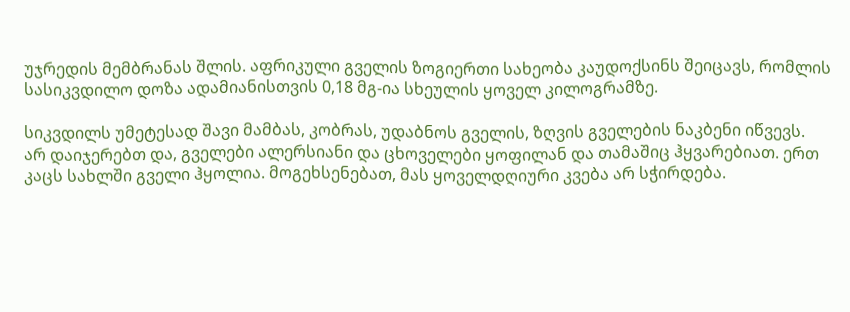უჯრედის მემბრანას შლის. აფრიკული გველის ზოგიერთი სახეობა კაუდოქსინს შეიცავს, რომლის სასიკვდილო დოზა ადამიანისთვის 0,18 მგ-ია სხეულის ყოველ კილოგრამზე.

სიკვდილს უმეტესად შავი მამბას, კობრას, უდაბნოს გველის, ზღვის გველების ნაკბენი იწვევს.
არ დაიჯერებთ და, გველები ალერსიანი და ცხოველები ყოფილან და თამაშიც ჰყვარებიათ. ერთ კაცს სახლში გველი ჰყოლია. მოგეხსენებათ, მას ყოველდღიური კვება არ სჭირდება.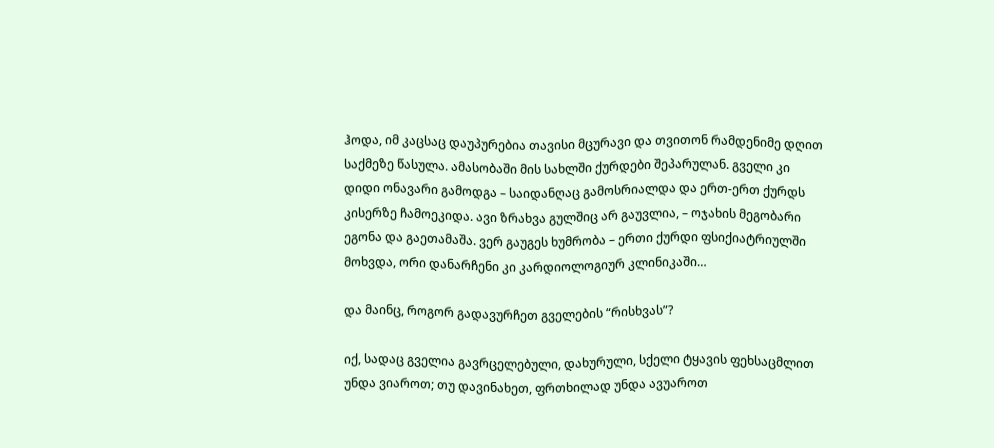ჰოდა, იმ კაცსაც დაუპურებია თავისი მცურავი და თვითონ რამდენიმე დღით საქმეზე წასულა. ამასობაში მის სახლში ქურდები შეპარულან. გველი კი დიდი ონავარი გამოდგა – საიდანღაც გამოსრიალდა და ერთ-ერთ ქურდს კისერზე ჩამოეკიდა. ავი ზრახვა გულშიც არ გაუვლია, – ოჯახის მეგობარი ეგონა და გაეთამაშა. ვერ გაუგეს ხუმრობა – ერთი ქურდი ფსიქიატრიულში მოხვდა, ორი დანარჩენი კი კარდიოლოგიურ კლინიკაში…

და მაინც, როგორ გადავურჩეთ გველების “რისხვას”?

იქ, სადაც გველია გავრცელებული, დახურული, სქელი ტყავის ფეხსაცმლით უნდა ვიაროთ; თუ დავინახეთ, ფრთხილად უნდა ავუაროთ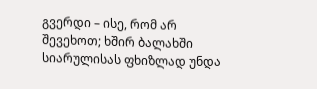გვერდი – ისე, რომ არ შევეხოთ; ხშირ ბალახში სიარულისას ფხიზლად უნდა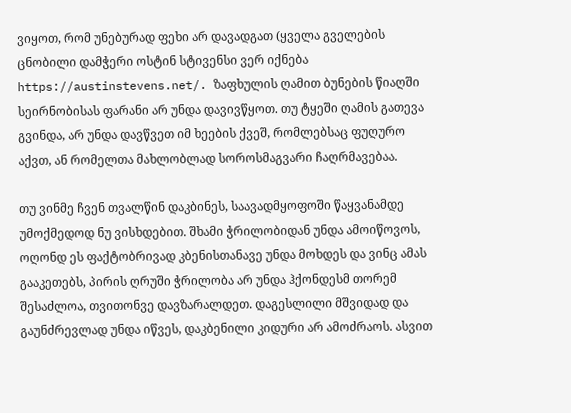ვიყოთ, რომ უნებურად ფეხი არ დავადგათ (ყველა გველების ცნობილი დამჭერი ოსტინ სტივენსი ვერ იქნება https://austinstevens.net/. ზაფხულის ღამით ბუნების წიაღში სეირნობისას ფარანი არ უნდა დავივწყოთ. თუ ტყეში ღამის გათევა გვინდა, არ უნდა დავწვეთ იმ ხეების ქვეშ, რომლებსაც ფუღურო აქვთ, ან რომელთა მახლობლად სოროსმაგვარი ჩაღრმავებაა.

თუ ვინმე ჩვენ თვალწინ დაკბინეს, საავადმყოფოში წაყვანამდე უმოქმედოდ ნუ ვისხდებით. შხამი ჭრილობიდან უნდა ამოიწოვოს, ოღონდ ეს ფაქტობრივად კბენისთანავე უნდა მოხდეს და ვინც ამას გააკეთებს, პირის ღრუში ჭრილობა არ უნდა ჰქონდესმ თორემ შესაძლოა, თვითონვე დავზარალდეთ. დაგესლილი მშვიდად და გაუნძრევლად უნდა იწვეს, დაკბენილი კიდური არ ამოძრაოს. ასვით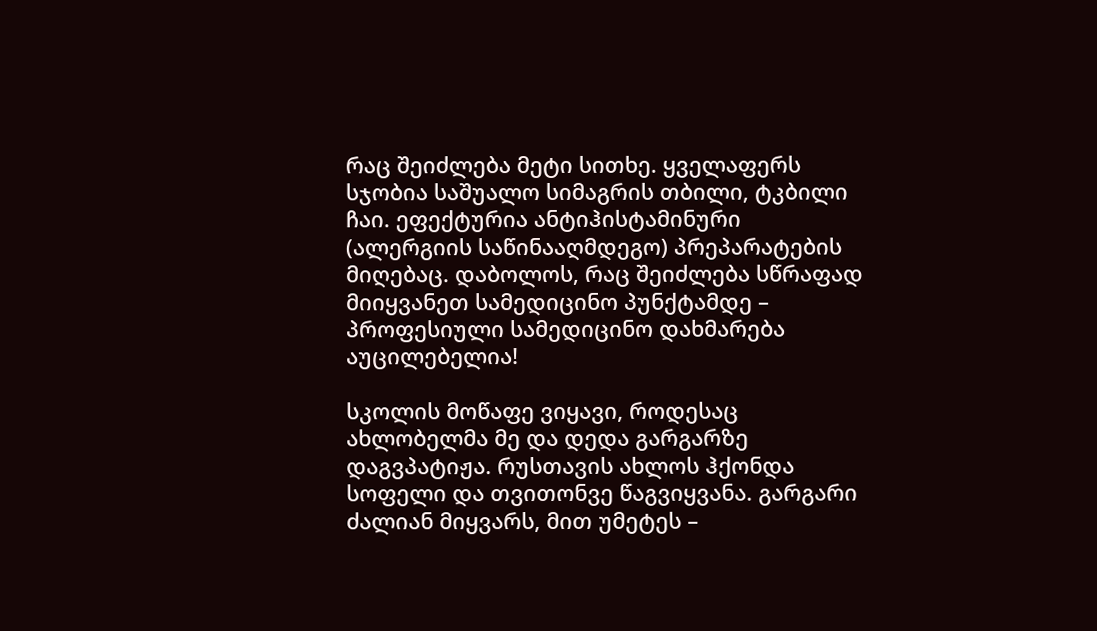რაც შეიძლება მეტი სითხე. ყველაფერს სჯობია საშუალო სიმაგრის თბილი, ტკბილი ჩაი. ეფექტურია ანტიჰისტამინური (ალერგიის საწინააღმდეგო) პრეპარატების მიღებაც. დაბოლოს, რაც შეიძლება სწრაფად მიიყვანეთ სამედიცინო პუნქტამდე – პროფესიული სამედიცინო დახმარება აუცილებელია!

სკოლის მოწაფე ვიყავი, როდესაც ახლობელმა მე და დედა გარგარზე დაგვპატიჟა. რუსთავის ახლოს ჰქონდა სოფელი და თვითონვე წაგვიყვანა. გარგარი ძალიან მიყვარს, მით უმეტეს –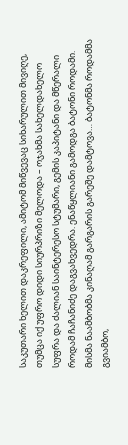საკუთარი ხელით დაკრეფილი, ამიტომ მიწვევაც სიხარულით მივიღე, თუმცა იქ უფრო დიდი სიურპრიზი მელოდა – ოჯახმა სახელდახელო სუფრა და ძალიან საინტერესო სტუმარი, გემის კაპიტანი და მწერალი როდამ ჩაჩანიძე დაგვახვედრა. ენაწყლიანი გამოდგა ბატონი როდამი. მისმა ნაამბობმა კინაღამ გარგარის გარეშე დამტოვა… ბატონმა როდამმა გვიამბო,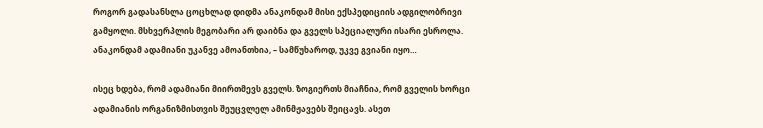როგორ გადასანსლა ცოცხლად დიდმა ანაკონდამ მისი ექსპედიციის ადგილობრივი გამყოლი. მსხვერპლის მეგობარი არ დაიბნა და გველს სპეციალური ისარი ესროლა. ანაკონდამ ადამიანი უკანვე ამოანთხია, – სამწუხაროდ, უკვე გვიანი იყო…

ისეც ხდება, რომ ადამიანი მიირთმევს გველს. ზოგიერთს მიაჩნია, რომ გველის ხორცი ადამიანის ორგანიზმისთვის შეუცვლელ ამინმჟავებს შეიცავს. ასეთ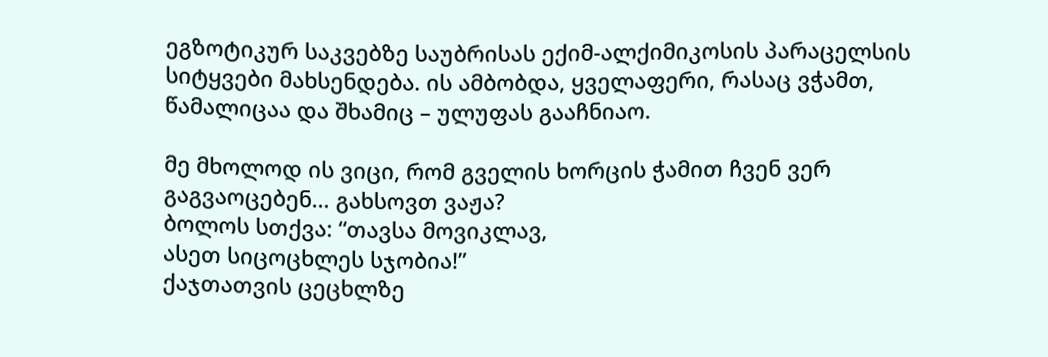ეგზოტიკურ საკვებზე საუბრისას ექიმ-ალქიმიკოსის პარაცელსის სიტყვები მახსენდება. ის ამბობდა, ყველაფერი, რასაც ვჭამთ, წამალიცაა და შხამიც – ულუფას გააჩნიაო.

მე მხოლოდ ის ვიცი, რომ გველის ხორცის ჭამით ჩვენ ვერ გაგვაოცებენ… გახსოვთ ვაჟა?
ბოლოს სთქვა: “თავსა მოვიკლავ,
ასეთ სიცოცხლეს სჯობია!”
ქაჯთათვის ცეცხლზე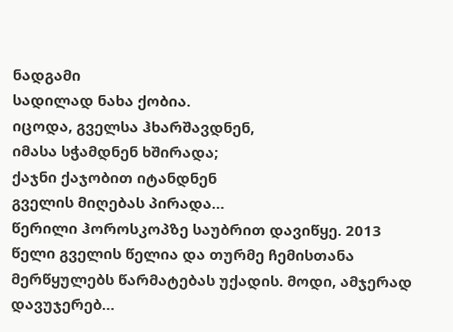ნადგამი
სადილად ნახა ქობია.
იცოდა, გველსა ჰხარშავდნენ,
იმასა სჭამდნენ ხშირადა;
ქაჯნი ქაჯობით იტანდნენ
გველის მიღებას პირადა…
წერილი ჰოროსკოპზე საუბრით დავიწყე. 2013 წელი გველის წელია და თურმე ჩემისთანა მერწყულებს წარმატებას უქადის. მოდი, ამჯერად დავუჯერებ…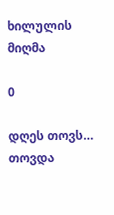ხილულის მიღმა

0

დღეს თოვს… თოვდა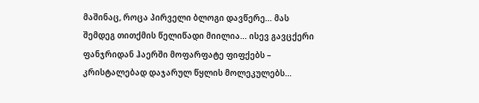მაშინაც, როცა პირველი ბლოგი დავწერე… მას შემდეგ თითქმის წელიწადი მიილია… ისევ გავცქერი ფანჯრიდან ჰაერში მოფარფატე ფიფქებს – კრისტალებად დაჯარულ წყლის მოლეკულებს…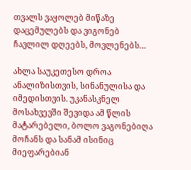თვალს ვაყოლებ მიწაზე დაცემულებს და ვიგონებ ჩავლილ დღეებს, მოვლენებს…

ახლა საუკეთესო დროა ანალიზისთვის, სინანულისა და იმედისთვის. უკანასკნელ მოსახვევში შევიდა ამ წლის მატარებელი, ბოლო ვაგონებიღა მოჩანს და სანამ ისინიც მიეფარებიან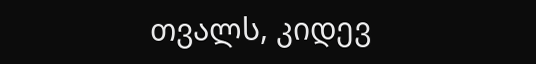თვალს, კიდევ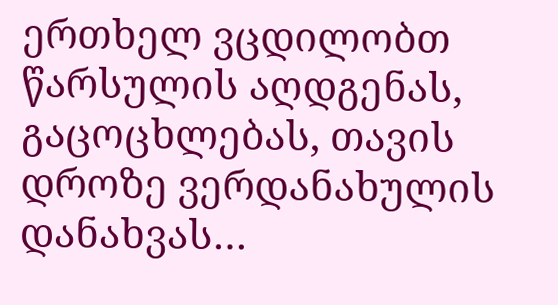ერთხელ ვცდილობთ წარსულის აღდგენას, გაცოცხლებას, თავის დროზე ვერდანახულის დანახვას…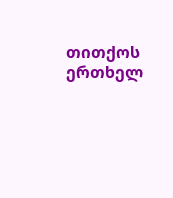თითქოს ერთხელ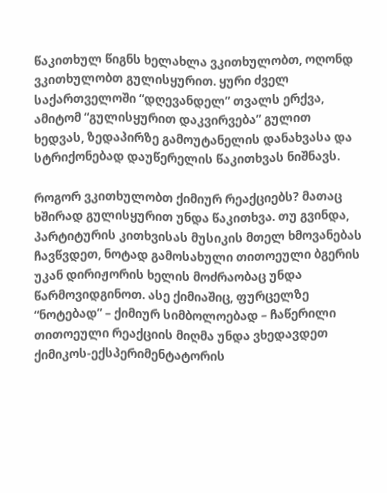წაკითხულ წიგნს ხელახლა ვკითხულობთ, ოღონდ ვკითხულობთ გულისყურით. ყური ძველ საქართველოში “დღევანდელ” თვალს ერქვა, ამიტომ “გულისყურით დაკვირვება” გულით ხედვას, ზედაპირზე გამოუტანელის დანახვასა და სტრიქონებად დაუწერელის წაკითხვას ნიშნავს.

როგორ ვკითხულობთ ქიმიურ რეაქციებს? მათაც ხშირად გულისყურით უნდა წაკითხვა. თუ გვინდა, პარტიტურის კითხვისას მუსიკის მთელ ხმოვანებას ჩავწვდეთ, ნოტად გამოსახული თითოეული ბგერის უკან დირიჟორის ხელის მოძრაობაც უნდა წარმოვიდგინოთ. ასე ქიმიაშიც, ფურცელზე “ნოტებად” – ქიმიურ სიმბოლოებად – ჩაწერილი თითოეული რეაქციის მიღმა უნდა ვხედავდეთ ქიმიკოს-ექსპერიმენტატორის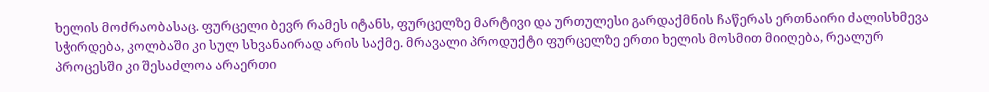ხელის მოძრაობასაც. ფურცელი ბევრ რამეს იტანს, ფურცელზე მარტივი და ურთულესი გარდაქმნის ჩაწერას ერთნაირი ძალისხმევა სჭირდება, კოლბაში კი სულ სხვანაირად არის საქმე. მრავალი პროდუქტი ფურცელზე ერთი ხელის მოსმით მიიღება, რეალურ პროცესში კი შესაძლოა არაერთი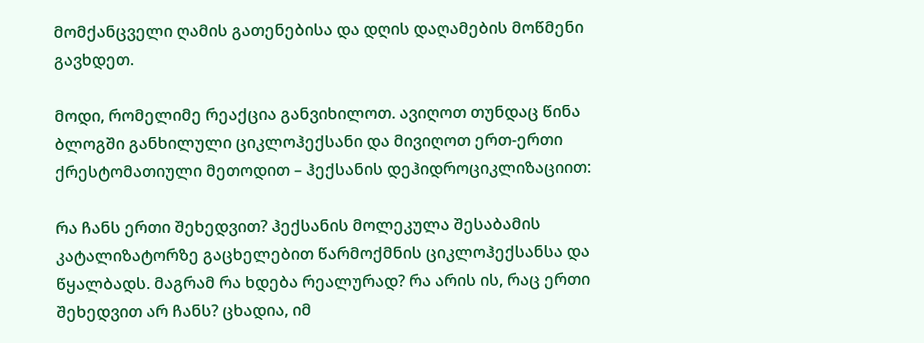მომქანცველი ღამის გათენებისა და დღის დაღამების მოწმენი გავხდეთ.

მოდი, რომელიმე რეაქცია განვიხილოთ. ავიღოთ თუნდაც წინა ბლოგში განხილული ციკლოჰექსანი და მივიღოთ ერთ-ერთი ქრესტომათიული მეთოდით – ჰექსანის დეჰიდროციკლიზაციით:

რა ჩანს ერთი შეხედვით? ჰექსანის მოლეკულა შესაბამის კატალიზატორზე გაცხელებით წარმოქმნის ციკლოჰექსანსა და წყალბადს. მაგრამ რა ხდება რეალურად? რა არის ის, რაც ერთი შეხედვით არ ჩანს? ცხადია, იმ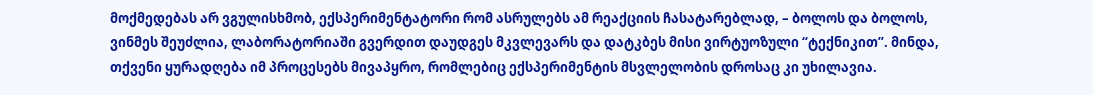მოქმედებას არ ვგულისხმობ, ექსპერიმენტატორი რომ ასრულებს ამ რეაქციის ჩასატარებლად, – ბოლოს და ბოლოს, ვინმეს შეუძლია, ლაბორატორიაში გვერდით დაუდგეს მკვლევარს და დატკბეს მისი ვირტუოზული “ტექნიკით”. მინდა, თქვენი ყურადღება იმ პროცესებს მივაპყრო, რომლებიც ექსპერიმენტის მსვლელობის დროსაც კი უხილავია.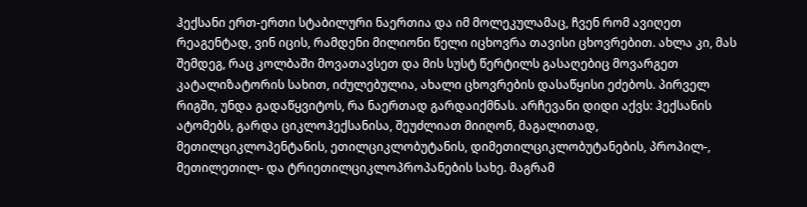ჰექსანი ერთ-ერთი სტაბილური ნაერთია და იმ მოლეკულამაც, ჩვენ რომ ავიღეთ რეაგენტად, ვინ იცის, რამდენი მილიონი წელი იცხოვრა თავისი ცხოვრებით. ახლა კი, მას შემდეგ, რაც კოლბაში მოვათავსეთ და მის სუსტ წერტილს გასაღებიც მოვარგეთ კატალიზატორის სახით, იძულებულია, ახალი ცხოვრების დასაწყისი ეძებოს. პირველ რიგში, უნდა გადაწყვიტოს, რა ნაერთად გარდაიქმნას. არჩევანი დიდი აქვს: ჰექსანის ატომებს, გარდა ციკლოჰექსანისა, შეუძლიათ მიიღონ, მაგალითად, მეთილციკლოპენტანის, ეთილციკლობუტანის, დიმეთილციკლობუტანების, პროპილ-, მეთილეთილ- და ტრიეთილციკლოპროპანების სახე. მაგრამ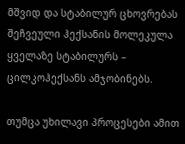მშვიდ და სტაბილურ ცხოვრებას შეჩვეული ჰექსანის მოლეკულა ყველაზე სტაბილურს – ცილკოჰექსანს ამჯობინებს.

თუმცა უხილავი პროცესები ამით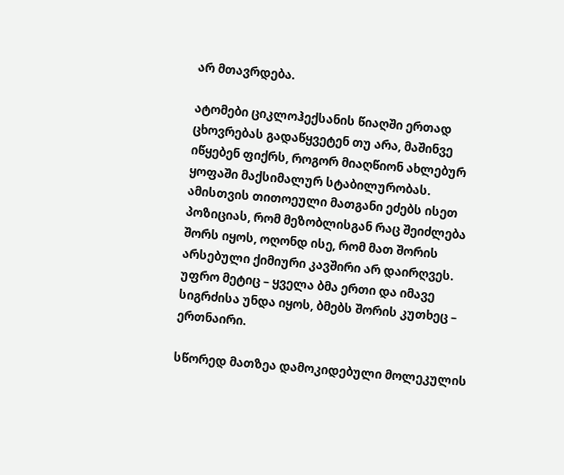არ მთავრდება.

ატომები ციკლოჰექსანის წიაღში ერთად ცხოვრებას გადაწყვეტენ თუ არა, მაშინვე იწყებენ ფიქრს, როგორ მიაღწიონ ახლებურ ყოფაში მაქსიმალურ სტაბილურობას. ამისთვის თითოეული მათგანი ეძებს ისეთ პოზიციას, რომ მეზობლისგან რაც შეიძლება შორს იყოს, ოღონდ ისე, რომ მათ შორის არსებული ქიმიური კავშირი არ დაირღვეს. უფრო მეტიც – ყველა ბმა ერთი და იმავე სიგრძისა უნდა იყოს, ბმებს შორის კუთხეც – ერთნაირი.

სწორედ მათზეა დამოკიდებული მოლეკულის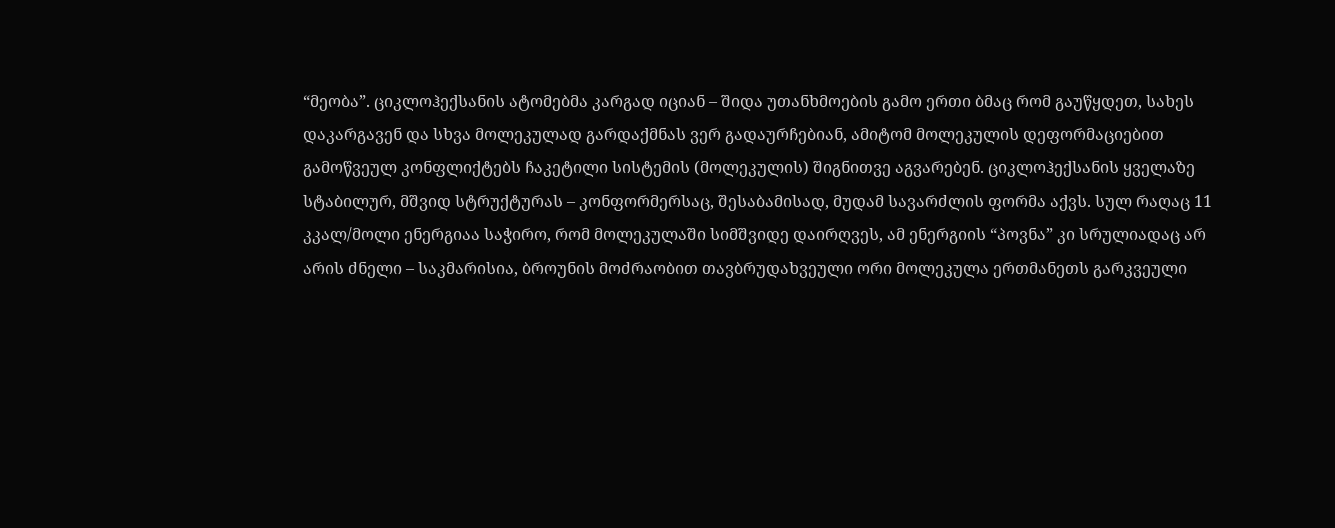“მეობა”. ციკლოჰექსანის ატომებმა კარგად იციან – შიდა უთანხმოების გამო ერთი ბმაც რომ გაუწყდეთ, სახეს დაკარგავენ და სხვა მოლეკულად გარდაქმნას ვერ გადაურჩებიან, ამიტომ მოლეკულის დეფორმაციებით გამოწვეულ კონფლიქტებს ჩაკეტილი სისტემის (მოლეკულის) შიგნითვე აგვარებენ. ციკლოჰექსანის ყველაზე სტაბილურ, მშვიდ სტრუქტურას – კონფორმერსაც, შესაბამისად, მუდამ სავარძლის ფორმა აქვს. სულ რაღაც 11 კკალ/მოლი ენერგიაა საჭირო, რომ მოლეკულაში სიმშვიდე დაირღვეს, ამ ენერგიის “პოვნა” კი სრულიადაც არ არის ძნელი – საკმარისია, ბროუნის მოძრაობით თავბრუდახვეული ორი მოლეკულა ერთმანეთს გარკვეული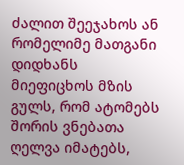ძალით შეეჯახოს ან რომელიმე მათგანი დიდხანს მიეფიცხოს მზის გულს, რომ ატომებს შორის ვნებათა ღელვა იმატებს,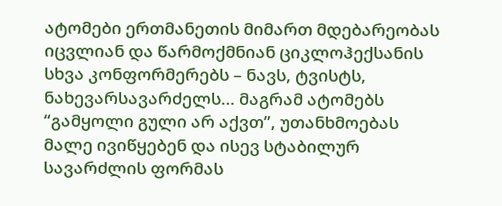ატომები ერთმანეთის მიმართ მდებარეობას იცვლიან და წარმოქმნიან ციკლოჰექსანის სხვა კონფორმერებს – ნავს, ტვისტს, ნახევარსავარძელს… მაგრამ ატომებს “გამყოლი გული არ აქვთ”, უთანხმოებას მალე ივიწყებენ და ისევ სტაბილურ სავარძლის ფორმას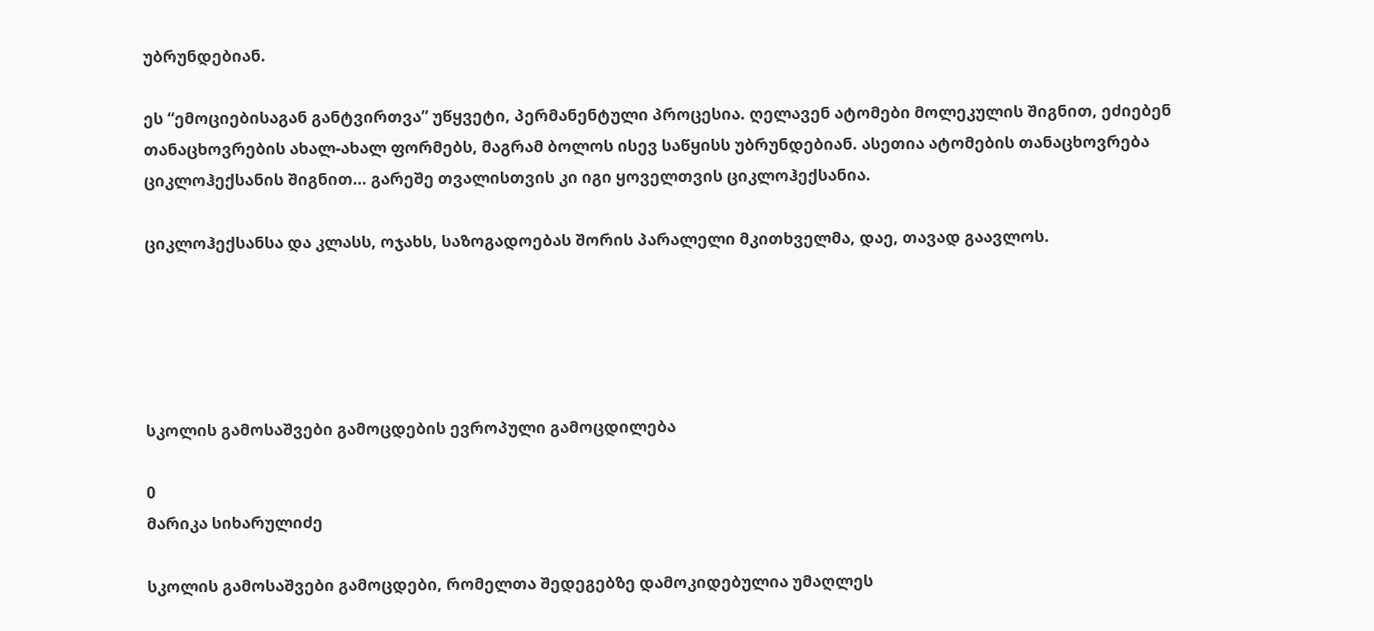უბრუნდებიან.

ეს “ემოციებისაგან განტვირთვა” უწყვეტი, პერმანენტული პროცესია. ღელავენ ატომები მოლეკულის შიგნით, ეძიებენ თანაცხოვრების ახალ-ახალ ფორმებს, მაგრამ ბოლოს ისევ საწყისს უბრუნდებიან. ასეთია ატომების თანაცხოვრება ციკლოჰექსანის შიგნით… გარეშე თვალისთვის კი იგი ყოველთვის ციკლოჰექსანია.

ციკლოჰექსანსა და კლასს, ოჯახს, საზოგადოებას შორის პარალელი მკითხველმა, დაე, თავად გაავლოს.





სკოლის გამოსაშვები გამოცდების ევროპული გამოცდილება

0
მარიკა სიხარულიძე

სკოლის გამოსაშვები გამოცდები, რომელთა შედეგებზე დამოკიდებულია უმაღლეს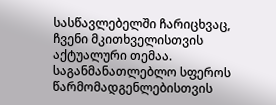სასწავლებელში ჩარიცხვაც, ჩვენი მკითხველისთვის აქტუალური თემაა. საგანმანათლებლო სფეროს წარმომადგენლებისთვის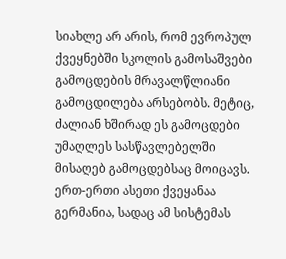სიახლე არ არის, რომ ევროპულ ქვეყნებში სკოლის გამოსაშვები გამოცდების მრავალწლიანი გამოცდილება არსებობს. მეტიც, ძალიან ხშირად ეს გამოცდები უმაღლეს სასწავლებელში მისაღებ გამოცდებსაც მოიცავს. ერთ-ერთი ასეთი ქვეყანაა გერმანია, სადაც ამ სისტემას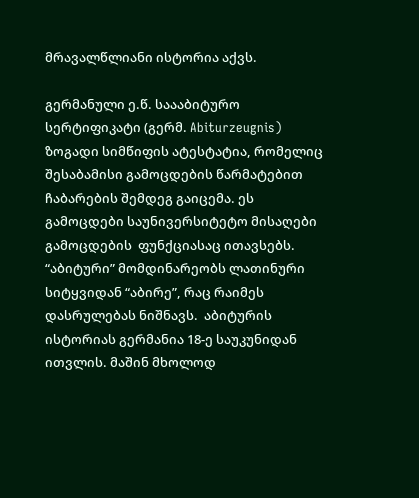მრავალწლიანი ისტორია აქვს.

გერმანული ე.წ. საააბიტურო სერტიფიკატი (გერმ. Abiturzeugnis)  ზოგადი სიმწიფის ატესტატია, რომელიც შესაბამისი გამოცდების წარმატებით ჩაბარების შემდეგ გაიცემა. ეს გამოცდები საუნივერსიტეტო მისაღები გამოცდების  ფუნქციასაც ითავსებს.
“აბიტური” მომდინარეობს ლათინური სიტყვიდან “აბირე”, რაც რაიმეს დასრულებას ნიშნავს.  აბიტურის ისტორიას გერმანია 18-ე საუკუნიდან ითვლის. მაშინ მხოლოდ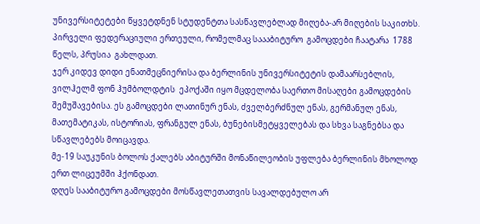უნივერსიტეტები წყვეტდნენ სტუდენტთა სასწავლებლად მიღება-არ მიღების საკითხს. პირველი ფედერაციული ერთეული, რომელმაც საააბიტურო  გამოცდები ჩაატარა  1788 წელს, პრუსია  გახლდათ.
ჯერ კიდევ დიდი ენათმეცნიერისა და ბერლინის უნივერსიტეტის დამაარსებლის,  ვილჰელმ ფონ ჰუმბოლდტის  ეპოქაში იყო მცდელობა საერთო მისაღები გამოცდების შემუშავებისა. ეს გამოცდები ლათინურ ენას, ძველბერძნულ ენას, გერმანულ ენას, მათემატიკას, ისტორიას, ფრანგულ ენას, ბუნებისმეტყველებას და სხვა საგნებსა და სწავლებებს მოიცავდა.
მე-19 საუკუნის ბოლოს ქალებს აბიტურში მონაწილეობის უფლება ბერლინის მხოლოდ ერთ ლიცეუმში ჰქონდათ.
დღეს სააბიტურო გამოცდები მოსწავლეთათვის სავალდებულო არ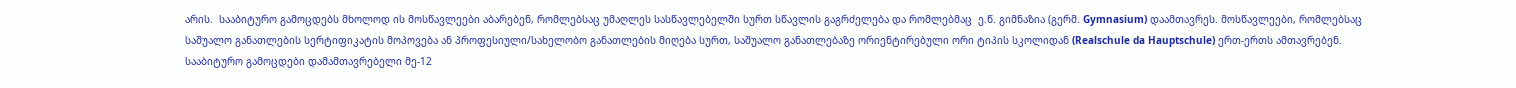არის.  სააბიტურო გამოცდებს მხოლოდ ის მოსწავლეები აბარებენ, რომლებსაც უმაღლეს სასწავლებელში სურთ სწავლის გაგრძელება და რომლებმაც  ე.წ. გიმნაზია (გერმ. Gymnasium) დაამთავრეს. მოსწავლეები, რომლებსაც საშუალო განათლების სერტიფიკატის მოპოვება ან პროფესიული/სახელობო განათლების მიღება სურთ, საშუალო განათლებაზე ორიენტირებული ორი ტიპის სკოლიდან (Realschule da Hauptschule) ერთ-ერთს ამთავრებენ.
სააბიტურო გამოცდები დამამთავრებელი მე-12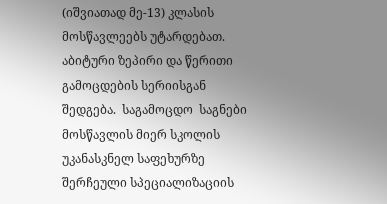(იშვიათად მე-13) კლასის  მოსწავლეებს უტარდებათ. აბიტური ზეპირი და წერითი გამოცდების სერიისგან შედგება.  საგამოცდო  საგნები მოსწავლის მიერ სკოლის უკანასკნელ საფეხურზე შერჩეული სპეციალიზაციის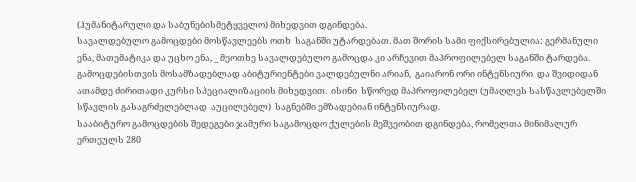(ჰუმანიტარული და საბუნებისმეტყველო) მიხედვით დგინდება.
სავალდებულო გამოცდები მოსწავლეებს ოთხ  საგანში უტარდებათ. მათ შორის სამი ფიქსირებულია: გერმანული ენა, მათემატიკა და უცხო ენა, _ მეოთხე სავალდებულო გამოცდა კი არჩევით მაპროფილებელ საგანში ტარდება.
გამოცდებისთვის მოსამზადებლად აბიტურიენტები ვალდებულნი არიან,  გაიარონ ორი ინტენსიური  და შვიდიდან ათამდე ძირითადი კურსი სპეციალიზაციის მიხედვით.  ისინი  სწორედ მაპროფილებელ (უმაღლეს სასწავლებელში სწავლის გასაგრძელებლად  აუცილებელ)  საგნებში ემზადებიან ინტენსიურად.
სააბიტურო გამოცდების შედეგები ჯამური საგამოცდო ქულების მეშვეობით დგინდება, რომელთა მინიმალურ ერთეულს 280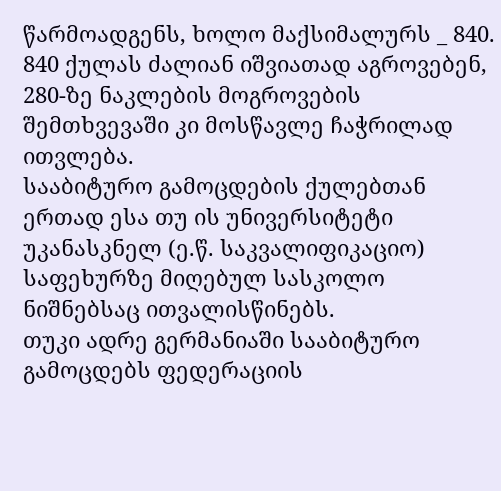წარმოადგენს, ხოლო მაქსიმალურს _ 840.  840 ქულას ძალიან იშვიათად აგროვებენ, 280-ზე ნაკლების მოგროვების შემთხვევაში კი მოსწავლე ჩაჭრილად ითვლება.
სააბიტურო გამოცდების ქულებთან ერთად ესა თუ ის უნივერსიტეტი  უკანასკნელ (ე.წ. საკვალიფიკაციო) საფეხურზე მიღებულ სასკოლო ნიშნებსაც ითვალისწინებს.
თუკი ადრე გერმანიაში სააბიტურო გამოცდებს ფედერაციის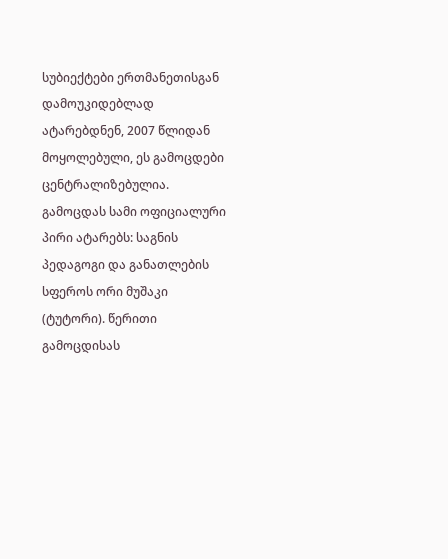სუბიექტები ერთმანეთისგან დამოუკიდებლად ატარებდნენ, 2007 წლიდან  მოყოლებული, ეს გამოცდები ცენტრალიზებულია.
გამოცდას სამი ოფიციალური პირი ატარებს: საგნის პედაგოგი და განათლების სფეროს ორი მუშაკი (ტუტორი). წერითი გამოცდისას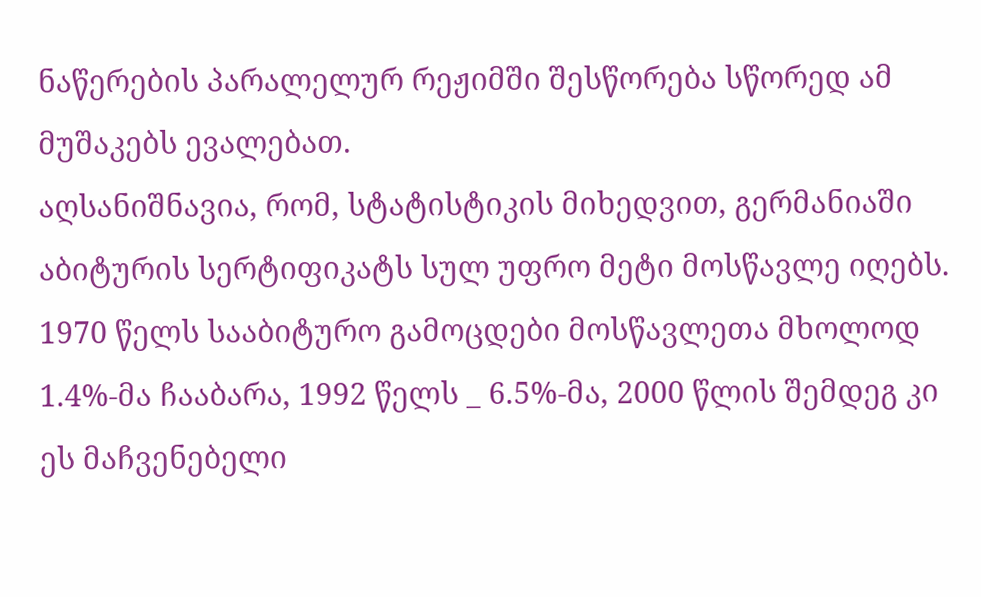ნაწერების პარალელურ რეჟიმში შესწორება სწორედ ამ მუშაკებს ევალებათ.
აღსანიშნავია, რომ, სტატისტიკის მიხედვით, გერმანიაში აბიტურის სერტიფიკატს სულ უფრო მეტი მოსწავლე იღებს. 1970 წელს სააბიტურო გამოცდები მოსწავლეთა მხოლოდ 1.4%-მა ჩააბარა, 1992 წელს _ 6.5%-მა, 2000 წლის შემდეგ კი ეს მაჩვენებელი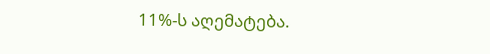11%-ს აღემატება.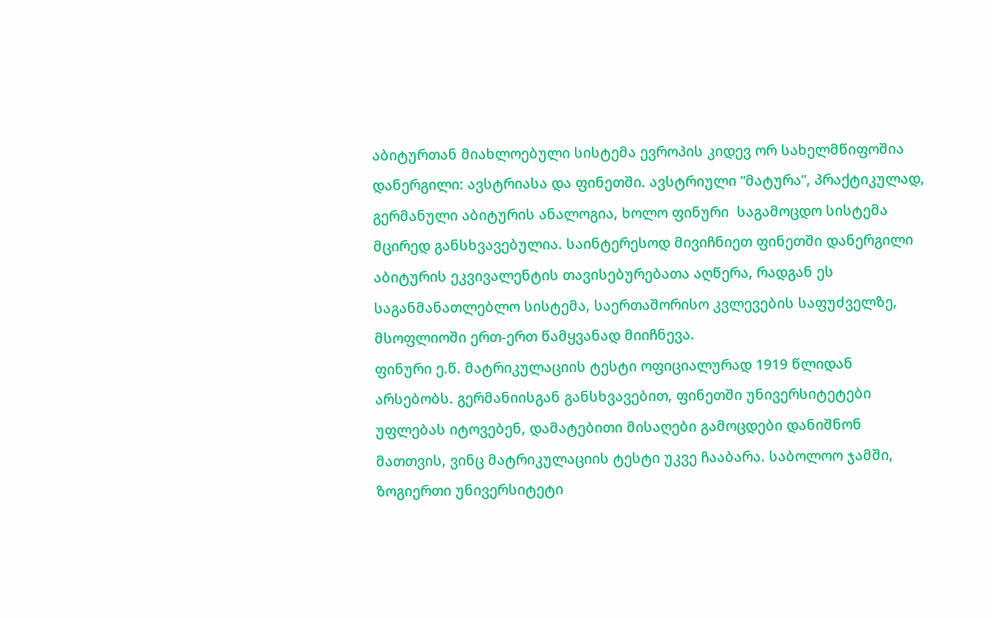აბიტურთან მიახლოებული სისტემა ევროპის კიდევ ორ სახელმწიფოშია დანერგილი: ავსტრიასა და ფინეთში. ავსტრიული “მატურა”, პრაქტიკულად, გერმანული აბიტურის ანალოგია, ხოლო ფინური  საგამოცდო სისტემა მცირედ განსხვავებულია. საინტერესოდ მივიჩნიეთ ფინეთში დანერგილი აბიტურის ეკვივალენტის თავისებურებათა აღწერა, რადგან ეს საგანმანათლებლო სისტემა, საერთაშორისო კვლევების საფუძველზე, მსოფლიოში ერთ-ერთ წამყვანად მიიჩნევა.
ფინური ე.წ. მატრიკულაციის ტესტი ოფიციალურად 1919 წლიდან არსებობს. გერმანიისგან განსხვავებით, ფინეთში უნივერსიტეტები უფლებას იტოვებენ, დამატებითი მისაღები გამოცდები დანიშნონ მათთვის, ვინც მატრიკულაციის ტესტი უკვე ჩააბარა. საბოლოო ჯამში, ზოგიერთი უნივერსიტეტი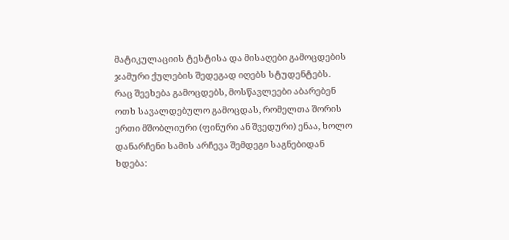მატიკულაციის ტესტისა და მისაღები გამოცდების ჯამური ქულების შედეგად იღებს სტუდენტებს.
რაც შეეხება გამოცდებს, მოსწავლეები აბარებენ ოთხ სავალდებულო გამოცდას, რომელთა შორის ერთი მშობლიური (ფინური ან შვედური) ენაა, ხოლო დანარჩენი სამის არჩევა შემდეგი საგნებიდან ხდება: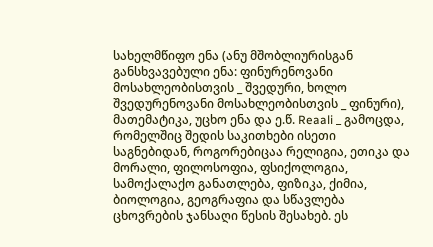სახელმწიფო ენა (ანუ მშობლიურისგან განსხვავებული ენა: ფინურენოვანი მოსახლეობისთვის _ შვედური, ხოლო შვედურენოვანი მოსახლეობისთვის _ ფინური), მათემატიკა, უცხო ენა და ე.წ. Reaali _ გამოცდა, რომელშიც შედის საკითხები ისეთი საგნებიდან, როგორებიცაა რელიგია, ეთიკა და მორალი, ფილოსოფია, ფსიქოლოგია, სამოქალაქო განათლება, ფიზიკა, ქიმია, ბიოლოგია, გეოგრაფია და სწავლება ცხოვრების ჯანსაღი წესის შესახებ. ეს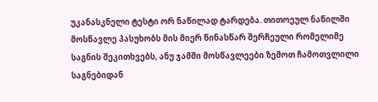უკანასკნელი ტესტი ორ ნაწილად ტარდება. თითოეულ ნაწილში მოსწავლე პასუხობს მის მიერ წინასწარ შერჩეული რომელიმე საგნის შეკითხვებს, ანუ ჯამში მოსწავლეები ზემოთ ჩამოთვლილი საგნებიდან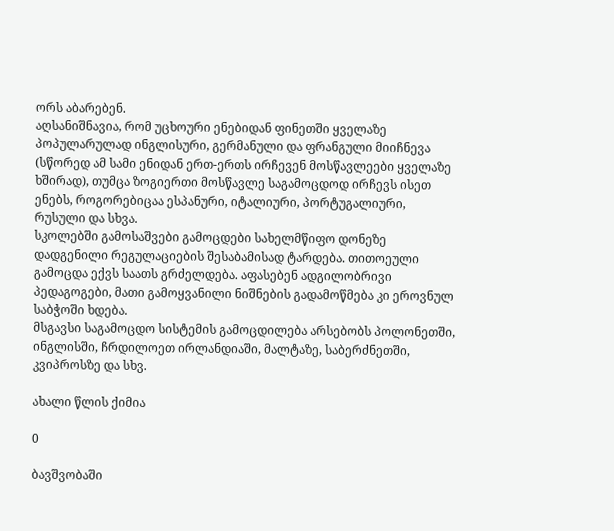ორს აბარებენ.
აღსანიშნავია, რომ უცხოური ენებიდან ფინეთში ყველაზე პოპულარულად ინგლისური, გერმანული და ფრანგული მიიჩნევა (სწორედ ამ სამი ენიდან ერთ-ერთს ირჩევენ მოსწავლეები ყველაზე ხშირად), თუმცა ზოგიერთი მოსწავლე საგამოცდოდ ირჩევს ისეთ ენებს, როგორებიცაა ესპანური, იტალიური, პორტუგალიური, რუსული და სხვა.
სკოლებში გამოსაშვები გამოცდები სახელმწიფო დონეზე დადგენილი რეგულაციების შესაბამისად ტარდება. თითოეული გამოცდა ექვს საათს გრძელდება. აფასებენ ადგილობრივი პედაგოგები, მათი გამოყვანილი ნიშნების გადამოწმება კი ეროვნულ საბჭოში ხდება.
მსგავსი საგამოცდო სისტემის გამოცდილება არსებობს პოლონეთში, ინგლისში, ჩრდილოეთ ირლანდიაში, მალტაზე, საბერძნეთში, კვიპროსზე და სხვ.

ახალი წლის ქიმია

0

ბავშვობაში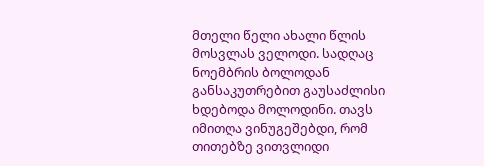მთელი წელი ახალი წლის მოსვლას ველოდი. სადღაც ნოემბრის ბოლოდან განსაკუთრებით გაუსაძლისი
ხდებოდა მოლოდინი. თავს იმითღა ვინუგეშებდი, რომ თითებზე ვითვლიდი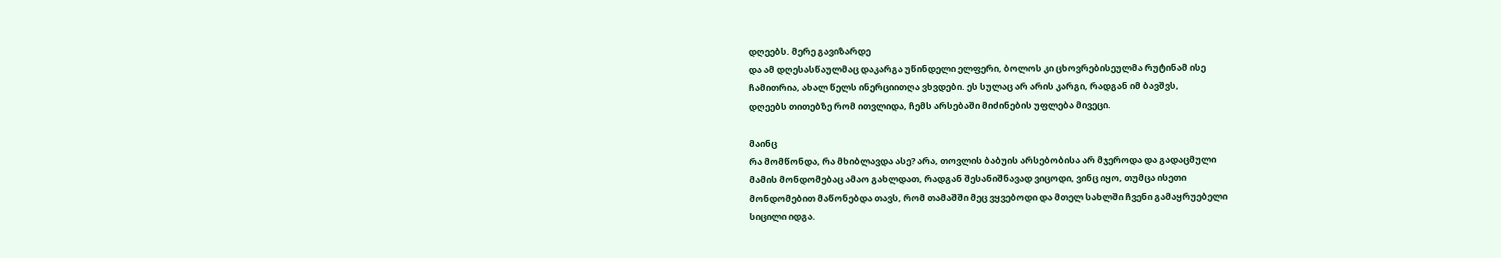დღეებს. მერე გავიზარდე
და ამ დღესასწაულმაც დაკარგა უწინდელი ელფერი, ბოლოს კი ცხოვრებისეულმა რუტინამ ისე
ჩამითრია, ახალ წელს ინერციითღა ვხვდები. ეს სულაც არ არის კარგი, რადგან იმ ბავშვს,
დღეებს თითებზე რომ ითვლიდა, ჩემს არსებაში მიძინების უფლება მივეცი.

მაინც
რა მომწონდა, რა მხიბლავდა ასე? არა, თოვლის ბაბუის არსებობისა არ მჯეროდა და გადაცმული
მამის მონდომებაც ამაო გახლდათ, რადგან შესანიშნავად ვიცოდი, ვინც იყო, თუმცა ისეთი
მონდომებით მაწონებდა თავს, რომ თამაშში მეც ვყვებოდი და მთელ სახლში ჩვენი გამაყრუებელი
სიცილი იდგა.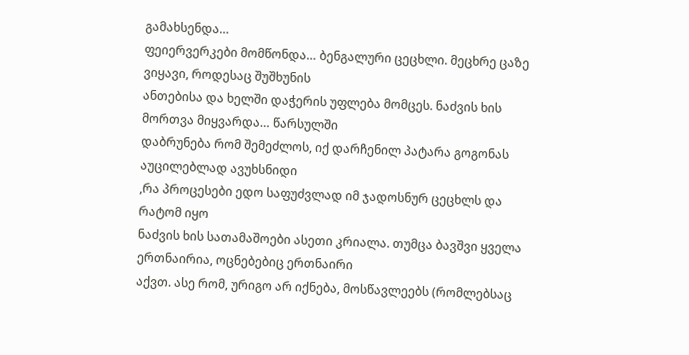გამახსენდა…
ფეიერვერკები მომწონდა… ბენგალური ცეცხლი. მეცხრე ცაზე ვიყავი, როდესაც შუშხუნის
ანთებისა და ხელში დაჭერის უფლება მომცეს. ნაძვის ხის მორთვა მიყვარდა… წარსულში
დაბრუნება რომ შემეძლოს, იქ დარჩენილ პატარა გოგონას აუცილებლად ავუხსნიდი
,რა პროცესები ედო საფუძვლად იმ ჯადოსნურ ცეცხლს და რატომ იყო
ნაძვის ხის სათამაშოები ასეთი კრიალა. თუმცა ბავშვი ყველა ერთნაირია, ოცნებებიც ერთნაირი
აქვთ. ასე რომ, ურიგო არ იქნება, მოსწავლეებს (რომლებსაც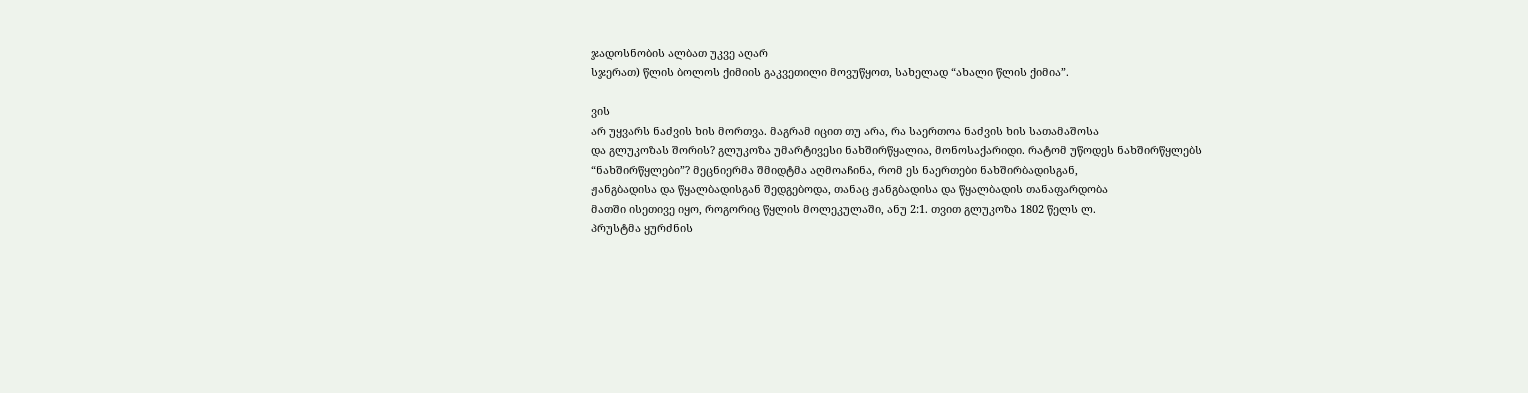ჯადოსნობის ალბათ უკვე აღარ
სჯერათ) წლის ბოლოს ქიმიის გაკვეთილი მოვუწყოთ, სახელად “ახალი წლის ქიმია”.

ვის
არ უყვარს ნაძვის ხის მორთვა. მაგრამ იცით თუ არა, რა საერთოა ნაძვის ხის სათამაშოსა
და გლუკოზას შორის? გლუკოზა უმარტივესი ნახშირწყალია, მონოსაქარიდი. რატომ უწოდეს ნახშირწყლებს
“ნახშირწყლები”? მეცნიერმა შმიდტმა აღმოაჩინა, რომ ეს ნაერთები ნახშირბადისგან,
ჟანგბადისა და წყალბადისგან შედგებოდა, თანაც ჟანგბადისა და წყალბადის თანაფარდობა
მათში ისეთივე იყო, როგორიც წყლის მოლეკულაში, ანუ 2:1. თვით გლუკოზა 1802 წელს ლ.
პრუსტმა ყურძნის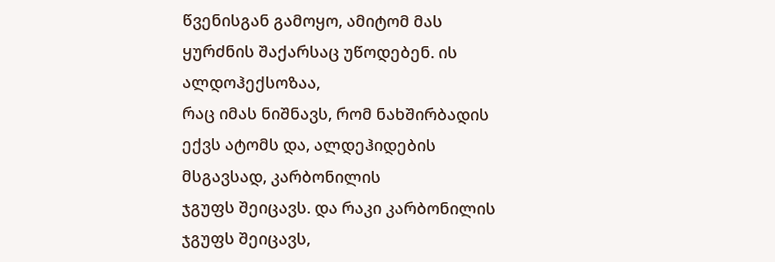წვენისგან გამოყო, ამიტომ მას ყურძნის შაქარსაც უწოდებენ. ის ალდოჰექსოზაა,
რაც იმას ნიშნავს, რომ ნახშირბადის ექვს ატომს და, ალდეჰიდების მსგავსად, კარბონილის
ჯგუფს შეიცავს. და რაკი კარბონილის ჯგუფს შეიცავს,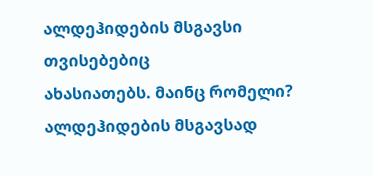ალდეჰიდების მსგავსი თვისებებიც
ახასიათებს. მაინც რომელი? ალდეჰიდების მსგავსად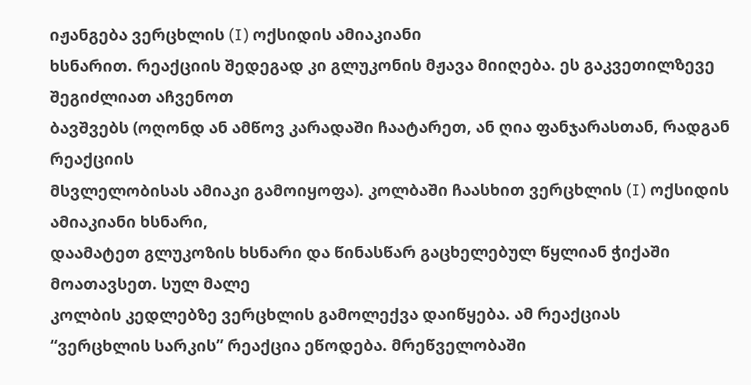იჟანგება ვერცხლის (I) ოქსიდის ამიაკიანი
ხსნარით. რეაქციის შედეგად კი გლუკონის მჟავა მიიღება. ეს გაკვეთილზევე შეგიძლიათ აჩვენოთ
ბავშვებს (ოღონდ ან ამწოვ კარადაში ჩაატარეთ, ან ღია ფანჯარასთან, რადგან რეაქციის
მსვლელობისას ამიაკი გამოიყოფა). კოლბაში ჩაასხით ვერცხლის (I) ოქსიდის ამიაკიანი ხსნარი,
დაამატეთ გლუკოზის ხსნარი და წინასწარ გაცხელებულ წყლიან ჭიქაში მოათავსეთ. სულ მალე
კოლბის კედლებზე ვერცხლის გამოლექვა დაიწყება. ამ რეაქციას
“ვერცხლის სარკის” რეაქცია ეწოდება. მრეწველობაში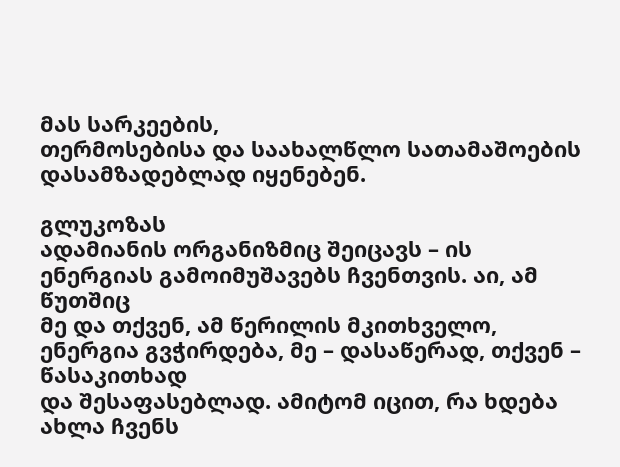მას სარკეების,
თერმოსებისა და საახალწლო სათამაშოების დასამზადებლად იყენებენ.

გლუკოზას
ადამიანის ორგანიზმიც შეიცავს – ის ენერგიას გამოიმუშავებს ჩვენთვის. აი, ამ წუთშიც
მე და თქვენ, ამ წერილის მკითხველო, ენერგია გვჭირდება, მე – დასაწერად, თქვენ – წასაკითხად
და შესაფასებლად. ამიტომ იცით, რა ხდება ახლა ჩვენს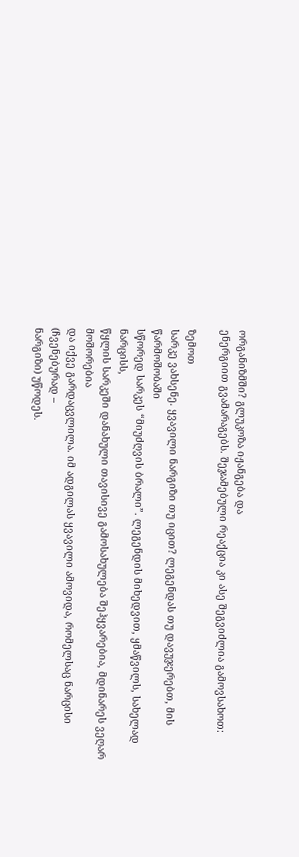ორგანიზმში? გლუკოზა იჟანგება და
ენერგიით გვამარაგებს. შეჯამებული რეაქცია კი ასე შეგვიძლია გამოვსახოთ:

ზემოთ
სარკე ვახსენე. ყვავილი ნარგიზი თუ იცით? ლეგენდას თუ დავუჯერებთ, მის წარმოშობაში
სწორედ სარკეს “მიუძღვის ბრალი”. ლეგენდის მიხედვით, ყმაწვილს, სახელად ნარცისს,
წყლის სარკეში დანახული თავისივე გამოსახულება შეჰყვარებია, მდინარეს ვეღარ მოშორებია
და იქვე გარდაცვლილა. იმ ადგილას ყვავილი ამოვიდა, რომელსაც ნარცისი (ჩვენებურად –
ნარგიზი) უწოდეს.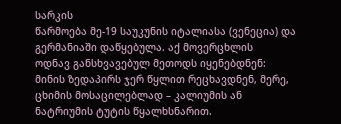სარკის
წარმოება მე-19 საუკუნის იტალიასა (ვენეცია) და გერმანიაში დაწყებულა. აქ მოვერცხლის
ოდნავ განსხვავებულ მეთოდს იყენებდნენ: მინის ზედაპირს ჯერ წყლით რეცხავდნენ, მერე,
ცხიმის მოსაცილებლად – კალიუმის ან ნატრიუმის ტუტის წყალხსნარით.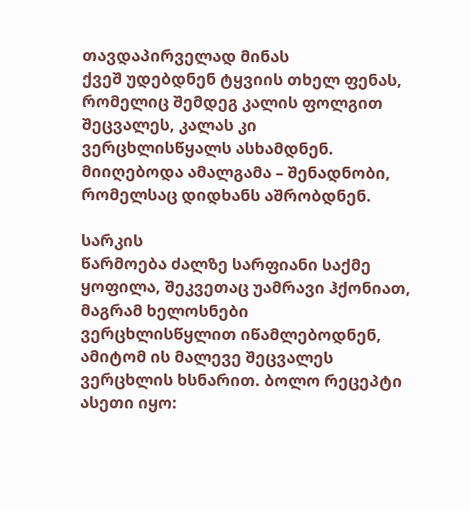თავდაპირველად მინას
ქვეშ უდებდნენ ტყვიის თხელ ფენას, რომელიც შემდეგ კალის ფოლგით შეცვალეს, კალას კი
ვერცხლისწყალს ასხამდნენ. მიიღებოდა ამალგამა – შენადნობი, რომელსაც დიდხანს აშრობდნენ.

სარკის
წარმოება ძალზე სარფიანი საქმე ყოფილა, შეკვეთაც უამრავი ჰქონიათ, მაგრამ ხელოსნები
ვერცხლისწყლით იწამლებოდნენ, ამიტომ ის მალევე შეცვალეს ვერცხლის ხსნარით. ბოლო რეცეპტი
ასეთი იყო: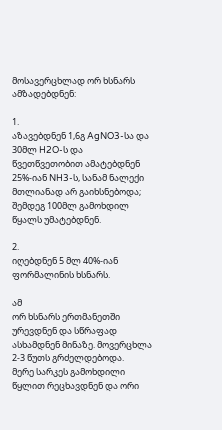მოსავერცხლად ორ ხსნარს ამზადებდნენ:

1.
აზავებდნენ 1,6გ AgNO3-სა და 30მლ H2O-ს და წვეთწვეთობით ამატებდნენ
25%-იან NH3-ს, სანამ ნალექი მთლიანად არ გაიხსნებოდა; შემდეგ 100მლ გამოხდილ
წყალს უმატებდნენ.

2.
იღებდნენ 5 მლ 40%-იან ფორმალინის ხსნარს.

ამ
ორ ხსნარს ერთმანეთში ურევდნენ და სწრაფად ასხამდნენ მინაზე. მოვერცხლა 2-3 წუთს გრძელდებოდა.
მერე სარკეს გამოხდილი წყლით რეცხავდნენ და ორი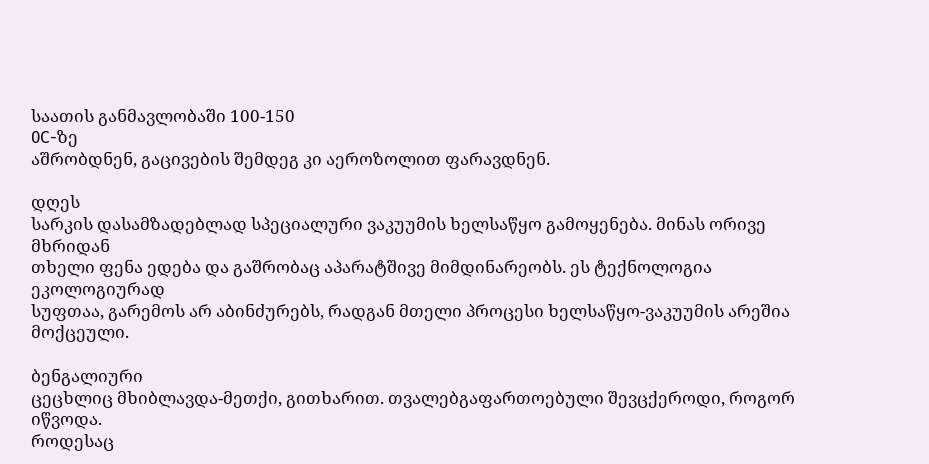საათის განმავლობაში 100-150
0C-ზე
აშრობდნენ, გაცივების შემდეგ კი აეროზოლით ფარავდნენ.

დღეს
სარკის დასამზადებლად სპეციალური ვაკუუმის ხელსაწყო გამოყენება. მინას ორივე მხრიდან
თხელი ფენა ედება და გაშრობაც აპარატშივე მიმდინარეობს. ეს ტექნოლოგია ეკოლოგიურად
სუფთაა, გარემოს არ აბინძურებს, რადგან მთელი პროცესი ხელსაწყო-ვაკუუმის არეშია მოქცეული.

ბენგალიური
ცეცხლიც მხიბლავდა-მეთქი, გითხარით. თვალებგაფართოებული შევცქეროდი, როგორ იწვოდა.
როდესაც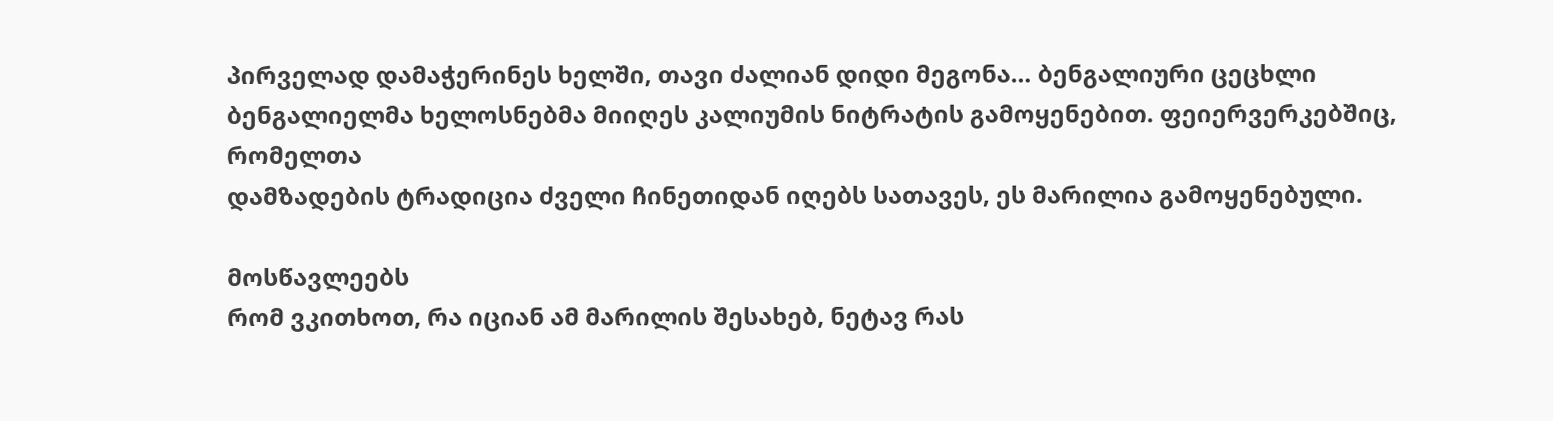პირველად დამაჭერინეს ხელში, თავი ძალიან დიდი მეგონა… ბენგალიური ცეცხლი
ბენგალიელმა ხელოსნებმა მიიღეს კალიუმის ნიტრატის გამოყენებით. ფეიერვერკებშიც, რომელთა
დამზადების ტრადიცია ძველი ჩინეთიდან იღებს სათავეს, ეს მარილია გამოყენებული.

მოსწავლეებს
რომ ვკითხოთ, რა იციან ამ მარილის შესახებ, ნეტავ რას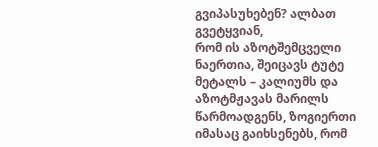გვიპასუხებენ? ალბათ გვეტყვიან,
რომ ის აზოტშემცველი ნაერთია, შეიცავს ტუტე მეტალს – კალიუმს და აზოტმჟავას მარილს
წარმოადგენს, ზოგიერთი იმასაც გაიხსენებს, რომ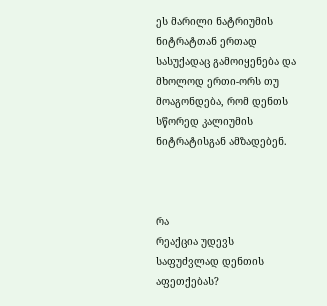ეს მარილი ნატრიუმის ნიტრატთან ერთად
სასუქადაც გამოიყენება და მხოლოდ ერთი-ორს თუ მოაგონდება, რომ დენთს სწორედ კალიუმის
ნიტრატისგან ამზადებენ.



რა
რეაქცია უდევს საფუძვლად დენთის აფეთქებას?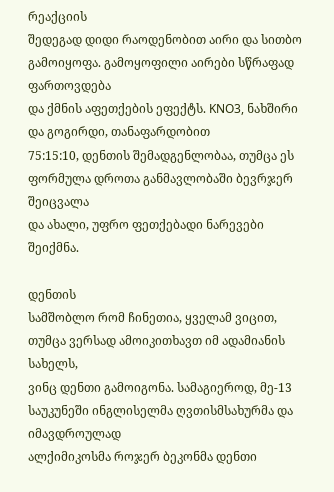რეაქციის
შედეგად დიდი რაოდენობით აირი და სითბო გამოიყოფა. გამოყოფილი აირები სწრაფად ფართოვდება
და ქმნის აფეთქების ეფექტს. KNO3, ნახშირი და გოგირდი, თანაფარდობით
75:15:10, დენთის შემადგენლობაა, თუმცა ეს ფორმულა დროთა განმავლობაში ბევრჯერ შეიცვალა
და ახალი, უფრო ფეთქებადი ნარევები შეიქმნა.

დენთის
სამშობლო რომ ჩინეთია, ყველამ ვიცით, თუმცა ვერსად ამოიკითხავთ იმ ადამიანის სახელს,
ვინც დენთი გამოიგონა. სამაგიეროდ, მე-13 საუკუნეში ინგლისელმა ღვთისმსახურმა და იმავდროულად
ალქიმიკოსმა როჯერ ბეკონმა დენთი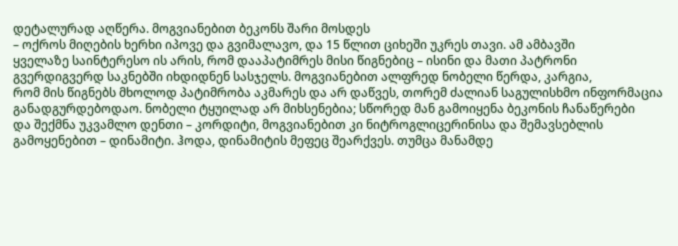დეტალურად აღწერა. მოგვიანებით ბეკონს შარი მოსდეს
– ოქროს მიღების ხერხი იპოვე და გვიმალავო, და 15 წლით ციხეში უკრეს თავი. ამ ამბავში
ყველაზე საინტერესო ის არის, რომ დააპატიმრეს მისი წიგნებიც – ისინი და მათი პატრონი
გვერდიგვერდ საკნებში იხდიდნენ სასჯელს. მოგვიანებით ალფრედ ნობელი წერდა, კარგია,
რომ მის წიგნებს მხოლოდ პატიმრობა აკმარეს და არ დაწვეს, თორემ ძალიან საგულისხმო ინფორმაცია
განადგურდებოდაო. ნობელი ტყუილად არ მიხსენებია; სწორედ მან გამოიყენა ბეკონის ჩანაწერები
და შექმნა უკვამლო დენთი – კორდიტი, მოგვიანებით კი ნიტროგლიცერინისა და შემავსებლის
გამოყენებით – დინამიტი. ჰოდა, დინამიტის მეფეც შეარქვეს. თუმცა მანამდე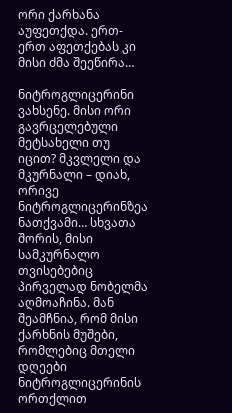ორი ქარხანა
აუფეთქდა. ერთ-ერთ აფეთქებას კი მისი ძმა შეეწირა…

ნიტროგლიცერინი
ვახსენე. მისი ორი გავრცელებული მეტსახელი თუ იცით? მკვლელი და მკურნალი – დიახ, ორივე
ნიტროგლიცერინზეა ნათქვამი… სხვათა შორის, მისი სამკურნალო თვისებებიც პირველად ნობელმა
აღმოაჩინა. მან შეამჩნია, რომ მისი ქარხნის მუშები, რომლებიც მთელი დღეები ნიტროგლიცერინის
ორთქლით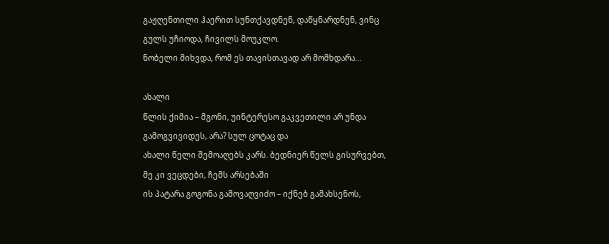გაჟღენთილი ჰაერით სუნთქავდნენ, დაწყნარდნენ, ვინც გულს უჩიოდა, ჩივილს მოუკლო.
ნობელი მიხვდა, რომ ეს თავისთავად არ მომხდარა…

ახალი
წლის ქიმია – მგონი, უინტერესო გაკვეთილი არ უნდა გამოგვივიდეს, არა? სულ ცოტაც და
ახალი წელი შემოაღებს კარს. ბედნიერ წელს გისურვებთ, მე კი ვეცდები, ჩემს არსებაში
ის პატარა გოგონა გამოვაღვიძო – იქნებ გამახსენოს,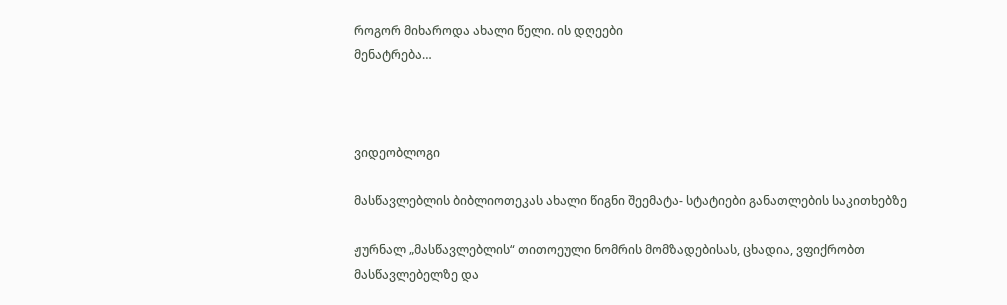როგორ მიხაროდა ახალი წელი. ის დღეები
მენატრება…



ვიდეობლოგი

მასწავლებლის ბიბლიოთეკას ახალი წიგნი შეემატა- სტატიები განათლების საკითხებზე

ჟურნალ „მასწავლებლის“ თითოეული ნომრის მომზადებისას, ცხადია, ვფიქრობთ მასწავლებელზე და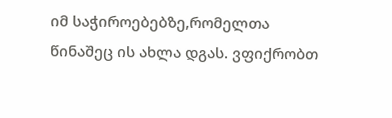იმ საჭიროებებზე,რომელთა წინაშეც ის ახლა დგას. ვფიქრობთ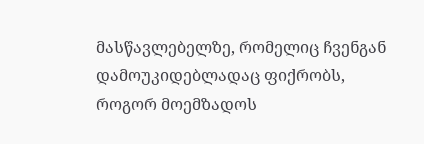მასწავლებელზე, რომელიც ჩვენგან დამოუკიდებლადაც ფიქრობს, როგორ მოემზადოს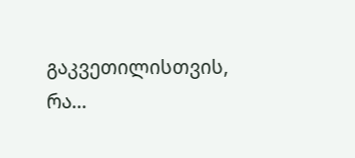გაკვეთილისთვის, რა...